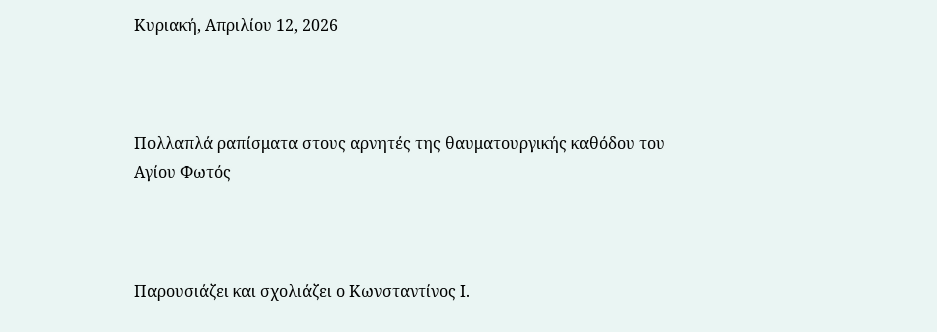Κυριακή, Απριλίου 12, 2026



Πολλαπλά ραπίσματα στους αρνητές της θαυματουργικής καθόδου του Αγίου Φωτός



Παρουσιάζει και σχολιάζει ο Κωνσταντίνος Ι.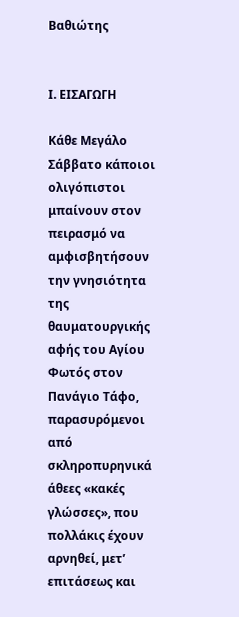Βαθιώτης


Ι. ΕΙΣΑΓΩΓΗ

Κάθε Μεγάλο Σάββατο κάποιοι ολιγόπιστοι μπαίνουν στον πειρασμό να αμφισβητήσουν την γνησιότητα της θαυματουργικής αφής του Αγίου Φωτός στον Πανάγιο Τάφο, παρασυρόμενοι από σκληροπυρηνικά άθεες «κακές γλώσσες», που πολλάκις έχουν αρνηθεί, μετ’ επιτάσεως και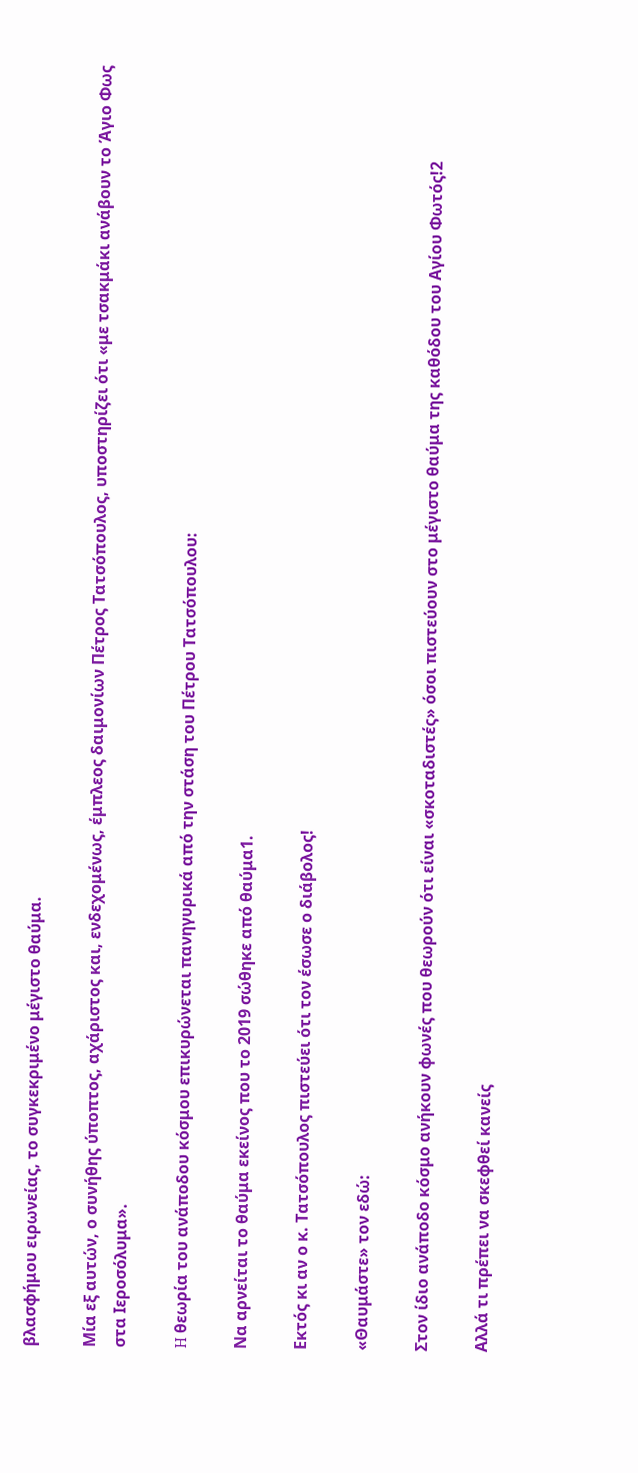βλασφήμου ειρωνείας, το συγκεκριμένο μέγιστο θαύμα.

Μία εξ αυτών, ο συνήθης ύποπτος, αχάριστος και, ενδεχομένως, έμπλεος δαιμονίων Πέτρος Τατσόπουλος, υποστηρίζει ότι «με τσακμάκι ανάβουν το Άγιο Φως στα Ιεροσόλυμα».

H θεωρία του ανάποδου κόσμου επικυρώνεται πανηγυρικά από την στάση του Πέτρου Τατσόπουλου:

Να αρνείται το θαύμα εκείνος που το 2019 σώθηκε από θαύμα1.

Εκτός κι αν ο κ. Τατσόπουλος πιστεύει ότι τον έσωσε ο διάβολος!

«Θαυμάστε» τον εδώ:

Στον ίδιο ανάποδο κόσμο ανήκουν φωνές που θεωρούν ότι είναι «σκοταδιστές» όσοι πιστεύουν στο μέγιστο θαύμα της καθόδου του Αγίου Φωτός!2

Αλλά τι πρέπει να σκεφθεί κανείς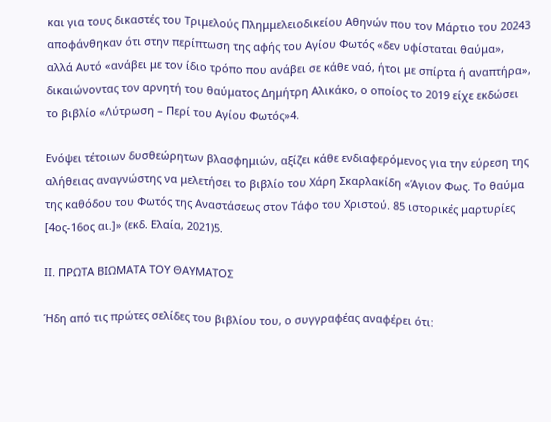και για τους δικαστές του Τριμελούς Πλημμελειοδικείου Αθηνών που τον Μάρτιο του 20243 αποφάνθηκαν ότι στην περίπτωση της αφής του Αγίου Φωτός «δεν υφίσταται θαύμα», αλλά Αυτό «ανάβει με τον ίδιο τρόπο που ανάβει σε κάθε ναό, ήτοι με σπίρτα ή αναπτήρα», δικαιώνοντας τον αρνητή του θαύματος Δημήτρη Αλικάκο, ο οποίος το 2019 είχε εκδώσει το βιβλίο «Λύτρωση – Περί του Αγίου Φωτός»4.

Ενόψει τέτοιων δυσθεώρητων βλασφημιών, αξίζει κάθε ενδιαφερόμενος για την εύρεση της αλήθειας αναγνώστης να μελετήσει το βιβλίο του Χάρη Σκαρλακίδη «Άγιον Φως. Το θαύμα της καθόδου του Φωτός της Αναστάσεως στον Τάφο του Χριστού. 85 ιστορικές μαρτυρίες [4ος-16ος αι.]» (εκδ. Ελαία, 2021)5.

ΙΙ. ΠΡΩΤΑ ΒΙΩΜΑΤΑ ΤΟΥ ΘΑΥΜΑΤΟΣ

Ήδη από τις πρώτες σελίδες του βιβλίου του, ο συγγραφέας αναφέρει ότι: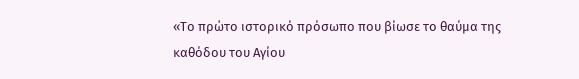«Το πρώτο ιστορικό πρόσωπο που βίωσε το θαύμα της καθόδου του Αγίου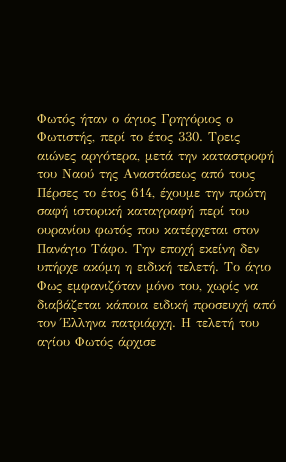Φωτός ήταν ο άγιος Γρηγόριος ο Φωτιστής, περί το έτος 330. Τρεις αιώνες αργότερα, μετά την καταστροφή του Ναού της Αναστάσεως από τους Πέρσες το έτος 614, έχουμε την πρώτη σαφή ιστορική καταγραφή περί του ουρανίου φωτός που κατέρχεται στον Πανάγιο Τάφο. Την εποχή εκείνη δεν υπήρχε ακόμη η ειδική τελετή. Το άγιο Φως εμφανιζόταν μόνο του, χωρίς να διαβάζεται κάποια ειδική προσευχή από τον Έλληνα πατριάρχη. Η τελετή του αγίου Φωτός άρχισε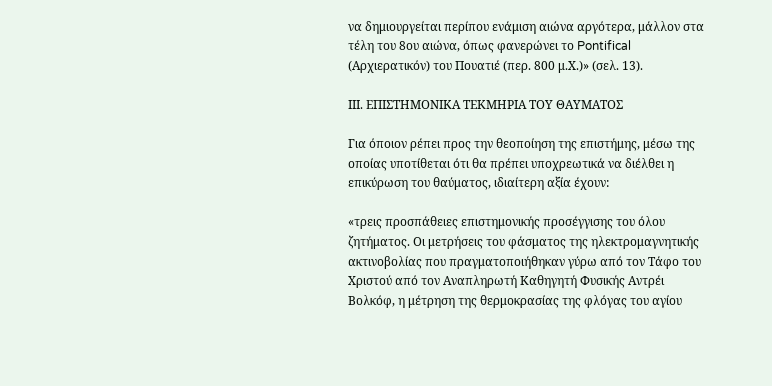να δημιουργείται περίπου ενάμιση αιώνα αργότερα, μάλλον στα τέλη του 8ου αιώνα, όπως φανερώνει το Pontifical (Αρχιερατικόν) του Πουατιέ (περ. 800 μ.Χ.)» (σελ. 13).

ΙΙΙ. ΕΠΙΣΤΗΜΟΝΙΚΑ ΤΕΚΜΗΡΙΑ ΤΟΥ ΘΑΥΜΑΤΟΣ

Για όποιον ρέπει προς την θεοποίηση της επιστήμης, μέσω της οποίας υποτίθεται ότι θα πρέπει υποχρεωτικά να διέλθει η επικύρωση του θαύματος, ιδιαίτερη αξία έχουν:

«τρεις προσπάθειες επιστημονικής προσέγγισης του όλου ζητήματος. Οι μετρήσεις του φάσματος της ηλεκτρομαγνητικής ακτινοβολίας που πραγματοποιήθηκαν γύρω από τον Τάφο του Χριστού από τον Αναπληρωτή Καθηγητή Φυσικής Αντρέι Βολκόφ, η μέτρηση της θερμοκρασίας της φλόγας του αγίου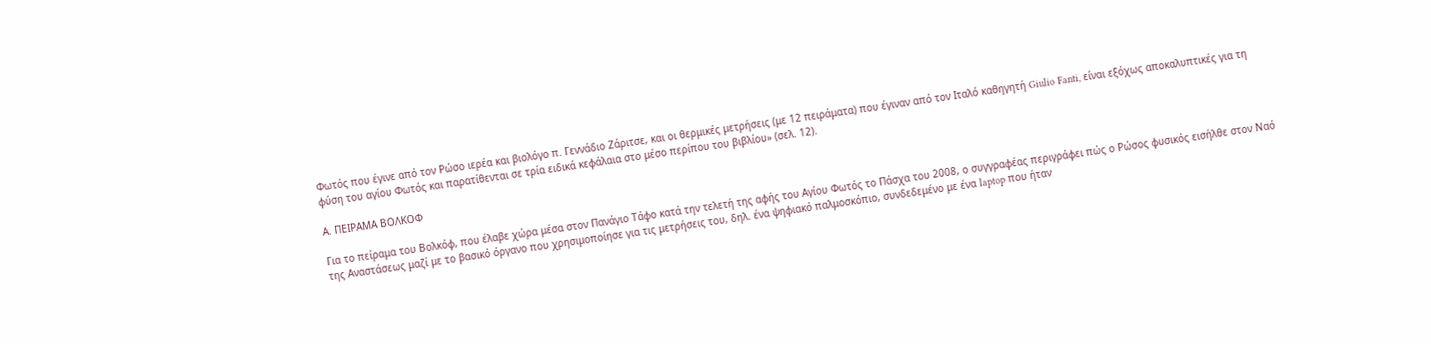Φωτός που έγινε από τον Ρώσο ιερέα και βιολόγο π. Γεννάδιο Ζάριτσε, και οι θερμικές μετρήσεις (με 12 πειράματα) που έγιναν από τον Ιταλό καθηγητή Giulio Fanti, είναι εξόχως αποκαλυπτικές για τη φύση του αγίου Φωτός και παρατίθενται σε τρία ειδικά κεφάλαια στο μέσο περίπου του βιβλίου» (σελ. 12).

Α. ΠΕΙΡΑΜΑ ΒΟΛΚΟΦ

Για το πείραμα του Βολκόφ, που έλαβε χώρα μέσα στον Πανάγιο Τάφο κατά την τελετή της αφής του Αγίου Φωτός το Πάσχα του 2008, ο συγγραφέας περιγράφει πώς ο Ρώσος φυσικός εισήλθε στον Ναό της Αναστάσεως μαζί με το βασικό όργανο που χρησιμοποίησε για τις μετρήσεις του, δηλ. ένα ψηφιακό παλμοσκόπιο, συνδεδεμένο με ένα laptop που ήταν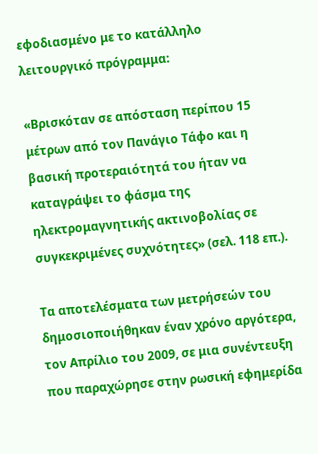εφοδιασμένο με το κατάλληλο λειτουργικό πρόγραμμα:

«Βρισκόταν σε απόσταση περίπου 15 μέτρων από τον Πανάγιο Τάφο και η βασική προτεραιότητά του ήταν να καταγράψει το φάσμα της ηλεκτρομαγνητικής ακτινοβολίας σε συγκεκριμένες συχνότητες» (σελ. 118 επ.).

Τα αποτελέσματα των μετρήσεών του δημοσιοποιήθηκαν έναν χρόνο αργότερα, τον Απρίλιο του 2009, σε μια συνέντευξη που παραχώρησε στην ρωσική εφημερίδα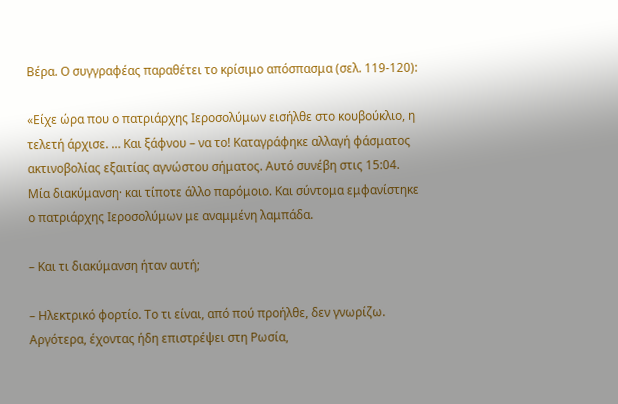Βέρα. Ο συγγραφέας παραθέτει το κρίσιμο απόσπασμα (σελ. 119-120):

«Είχε ώρα που ο πατριάρχης Ιεροσολύμων εισήλθε στο κουβούκλιο, η τελετή άρχισε. … Και ξάφνου – να το! Καταγράφηκε αλλαγή φάσματος ακτινοβολίας εξαιτίας αγνώστου σήματος. Αυτό συνέβη στις 15:04. Μία διακύμανση· και τίποτε άλλο παρόμοιο. Και σύντομα εμφανίστηκε ο πατριάρχης Ιεροσολύμων με αναμμένη λαμπάδα.

– Και τι διακύμανση ήταν αυτή;

– Ηλεκτρικό φορτίο. Το τι είναι, από πού προήλθε, δεν γνωρίζω. Αργότερα, έχοντας ήδη επιστρέψει στη Ρωσία,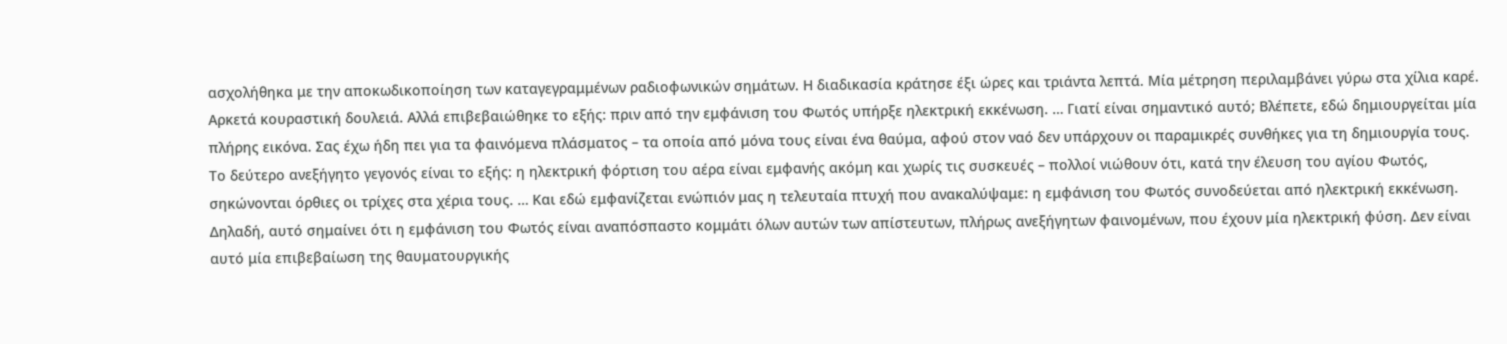ασχολήθηκα με την αποκωδικοποίηση των καταγεγραμμένων ραδιοφωνικών σημάτων. Η διαδικασία κράτησε έξι ώρες και τριάντα λεπτά. Μία μέτρηση περιλαμβάνει γύρω στα χίλια καρέ. Αρκετά κουραστική δουλειά. Αλλά επιβεβαιώθηκε το εξής: πριν από την εμφάνιση του Φωτός υπήρξε ηλεκτρική εκκένωση. … Γιατί είναι σημαντικό αυτό; Βλέπετε, εδώ δημιουργείται μία πλήρης εικόνα. Σας έχω ήδη πει για τα φαινόμενα πλάσματος – τα οποία από μόνα τους είναι ένα θαύμα, αφού στον ναό δεν υπάρχουν οι παραμικρές συνθήκες για τη δημιουργία τους. Το δεύτερο ανεξήγητο γεγονός είναι το εξής: η ηλεκτρική φόρτιση του αέρα είναι εμφανής ακόμη και χωρίς τις συσκευές – πολλοί νιώθουν ότι, κατά την έλευση του αγίου Φωτός, σηκώνονται όρθιες οι τρίχες στα χέρια τους. … Και εδώ εμφανίζεται ενώπιόν μας η τελευταία πτυχή που ανακαλύψαμε: η εμφάνιση του Φωτός συνοδεύεται από ηλεκτρική εκκένωση. Δηλαδή, αυτό σημαίνει ότι η εμφάνιση του Φωτός είναι αναπόσπαστο κομμάτι όλων αυτών των απίστευτων, πλήρως ανεξήγητων φαινομένων, που έχουν μία ηλεκτρική φύση. Δεν είναι αυτό μία επιβεβαίωση της θαυματουργικής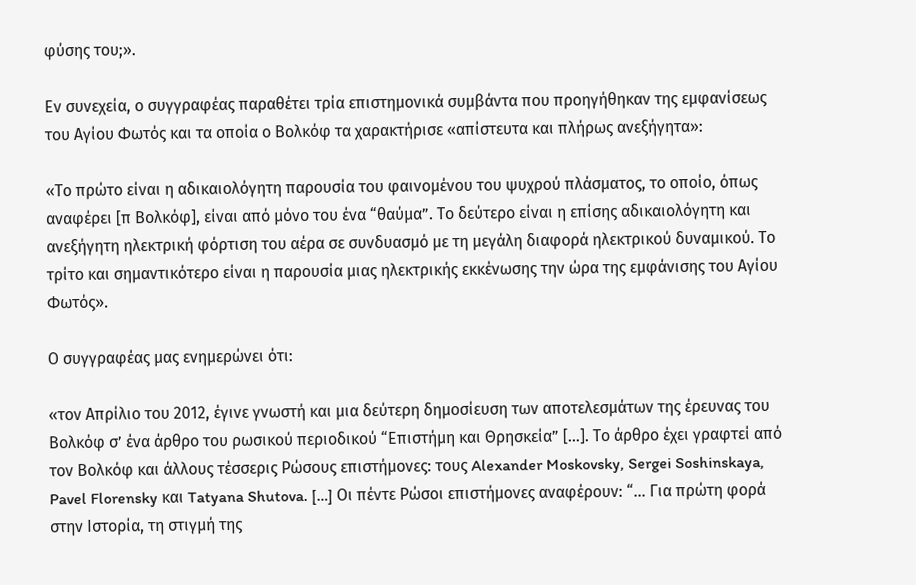φύσης του;».

Εν συνεχεία, ο συγγραφέας παραθέτει τρία επιστημονικά συμβάντα που προηγήθηκαν της εμφανίσεως του Αγίου Φωτός και τα οποία ο Βολκόφ τα χαρακτήρισε «απίστευτα και πλήρως ανεξήγητα»:

«Το πρώτο είναι η αδικαιολόγητη παρουσία του φαινομένου του ψυχρού πλάσματος, το οποίο, όπως αναφέρει [π Βολκόφ], είναι από μόνο του ένα “θαύμα”. Το δεύτερο είναι η επίσης αδικαιολόγητη και ανεξήγητη ηλεκτρική φόρτιση του αέρα σε συνδυασμό με τη μεγάλη διαφορά ηλεκτρικού δυναμικού. Το τρίτο και σημαντικότερο είναι η παρουσία μιας ηλεκτρικής εκκένωσης την ώρα της εμφάνισης του Aγίου Φωτός».

Ο συγγραφέας μας ενημερώνει ότι:

«τον Απρίλιο του 2012, έγινε γνωστή και μια δεύτερη δημοσίευση των αποτελεσμάτων της έρευνας του Βολκόφ σ’ ένα άρθρο του ρωσικού περιοδικού “Επιστήμη και Θρησκεία” […]. Το άρθρο έχει γραφτεί από τον Βολκόφ και άλλους τέσσερις Ρώσους επιστήμονες: τους Alexander Moskovsky, Sergei Soshinskaya, Pavel Florensky και Tatyana Shutova. […] Οι πέντε Ρώσοι επιστήμονες αναφέρουν: “… Για πρώτη φορά στην Ιστορία, τη στιγμή της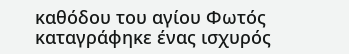καθόδου του αγίου Φωτός καταγράφηκε ένας ισχυρός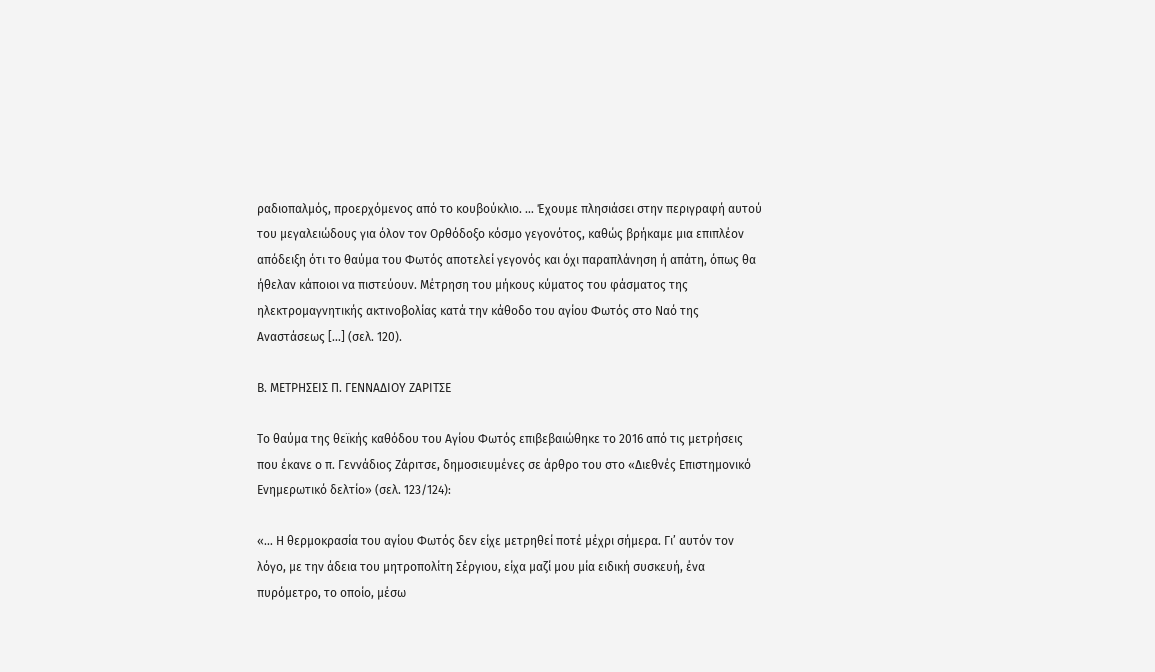ραδιοπαλμός, προερχόμενος από το κουβούκλιο. … Έχουμε πλησιάσει στην περιγραφή αυτού του μεγαλειώδους για όλον τον Ορθόδοξο κόσμο γεγονότος, καθώς βρήκαμε μια επιπλέον απόδειξη ότι το θαύμα του Φωτός αποτελεί γεγονός και όχι παραπλάνηση ή απάτη, όπως θα ήθελαν κάποιοι να πιστεύουν. Μέτρηση του μήκους κύματος του φάσματος της ηλεκτρομαγνητικής ακτινοβολίας κατά την κάθοδο του αγίου Φωτός στο Ναό της Αναστάσεως […] (σελ. 120).

Β. ΜΕΤΡΗΣΕΙΣ Π. ΓΕΝΝΑΔΙΟΥ ΖΑΡΙΤΣΕ

Το θαύμα της θεϊκής καθόδου του Αγίου Φωτός επιβεβαιώθηκε το 2016 από τις μετρήσεις που έκανε ο π. Γεννάδιος Ζάριτσε, δημοσιευμένες σε άρθρο του στο «Διεθνές Επιστημονικό Ενημερωτικό δελτίο» (σελ. 123/124):

«… Η θερμοκρασία του αγίου Φωτός δεν είχε μετρηθεί ποτέ μέχρι σήμερα. Γι’ αυτόν τον λόγο, με την άδεια του μητροπολίτη Σέργιου, είχα μαζί μου μία ειδική συσκευή, ένα πυρόμετρο, το οποίο, μέσω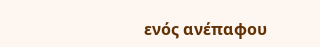ενός ανέπαφου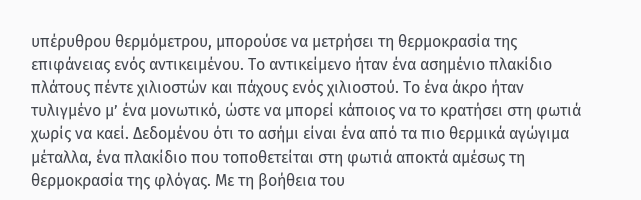υπέρυθρου θερμόμετρου, μπορούσε να μετρήσει τη θερμοκρασία της επιφάνειας ενός αντικειμένου. Το αντικείμενο ήταν ένα ασημένιο πλακίδιο πλάτους πέντε χιλιοστών και πάχους ενός χιλιοστού. Το ένα άκρο ήταν τυλιγμένο μ’ ένα μονωτικό, ώστε να μπορεί κάποιος να το κρατήσει στη φωτιά χωρίς να καεί. Δεδομένου ότι το ασήμι είναι ένα από τα πιο θερμικά αγώγιμα μέταλλα, ένα πλακίδιο που τοποθετείται στη φωτιά αποκτά αμέσως τη θερμοκρασία της φλόγας. Με τη βοήθεια του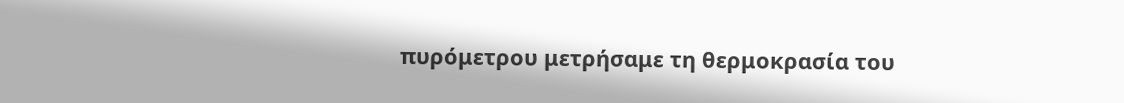πυρόμετρου μετρήσαμε τη θερμοκρασία του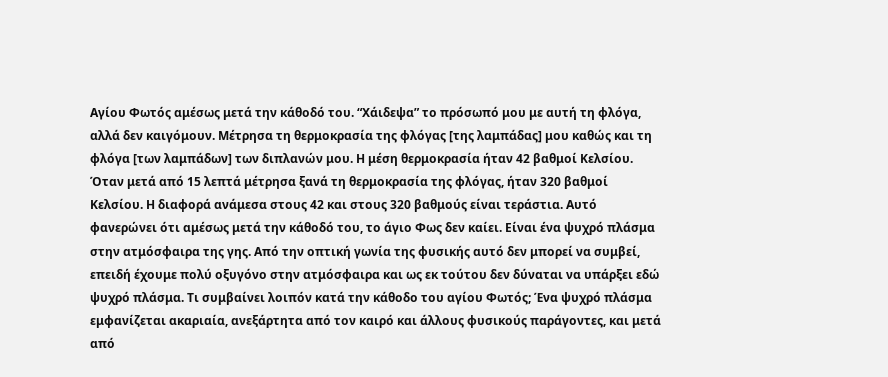Αγίου Φωτός αμέσως μετά την κάθοδό του. “Χάιδεψα” το πρόσωπό μου με αυτή τη φλόγα, αλλά δεν καιγόμουν. Μέτρησα τη θερμοκρασία της φλόγας [της λαμπάδας] μου καθώς και τη φλόγα [των λαμπάδων] των διπλανών μου. Η μέση θερμοκρασία ήταν 42 βαθμοί Κελσίου. Όταν μετά από 15 λεπτά μέτρησα ξανά τη θερμοκρασία της φλόγας, ήταν 320 βαθμοί Κελσίου. Η διαφορά ανάμεσα στους 42 και στους 320 βαθμούς είναι τεράστια. Αυτό φανερώνει ότι αμέσως μετά την κάθοδό του, το άγιο Φως δεν καίει. Είναι ένα ψυχρό πλάσμα στην ατμόσφαιρα της γης. Από την οπτική γωνία της φυσικής αυτό δεν μπορεί να συμβεί, επειδή έχουμε πολύ οξυγόνο στην ατμόσφαιρα και ως εκ τούτου δεν δύναται να υπάρξει εδώ ψυχρό πλάσμα. Τι συμβαίνει λοιπόν κατά την κάθοδο του αγίου Φωτός; Ένα ψυχρό πλάσμα εμφανίζεται ακαριαία, ανεξάρτητα από τον καιρό και άλλους φυσικούς παράγοντες, και μετά από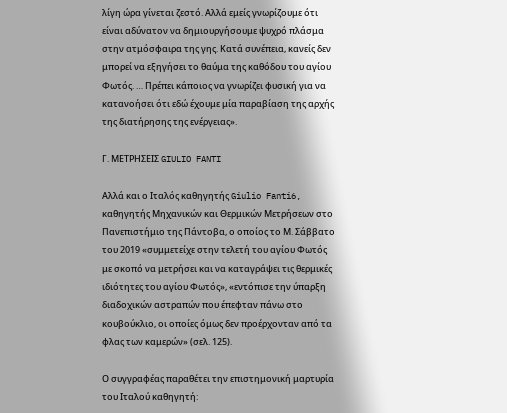λίγη ώρα γίνεται ζεστό. Αλλά εμείς γνωρίζουμε ότι είναι αδύνατον να δημιουργήσουμε ψυχρό πλάσμα στην ατμόσφαιρα της γης. Κατά συνέπεια, κανείς δεν μπορεί να εξηγήσει το θαύμα της καθόδου του αγίου Φωτός. … Πρέπει κάποιος να γνωρίζει φυσική για να κατανοήσει ότι εδώ έχουμε μία παραβίαση της αρχής της διατήρησης της ενέργειας».

Γ. ΜΕΤΡΗΣΕΙΣ GIULIO FANTI

Αλλά και ο Ιταλός καθηγητής Giulio Fanti6, καθηγητής Μηχανικών και Θερμικών Μετρήσεων στο Πανεπιστήμιο της Πάντοβα, ο οποίος το Μ. Σάββατο του 2019 «συμμετείχε στην τελετή του αγίου Φωτός με σκοπό να μετρήσει και να καταγράψει τις θερμικές ιδιότητες του αγίου Φωτός», «εντόπισε την ύπαρξη διαδοχικών αστραπών που έπεφταν πάνω στο κουβούκλιο, οι οποίες όμως δεν προέρχονταν από τα φλας των καμερών» (σελ. 125).

Ο συγγραφέας παραθέτει την επιστημονική μαρτυρία του Ιταλού καθηγητή: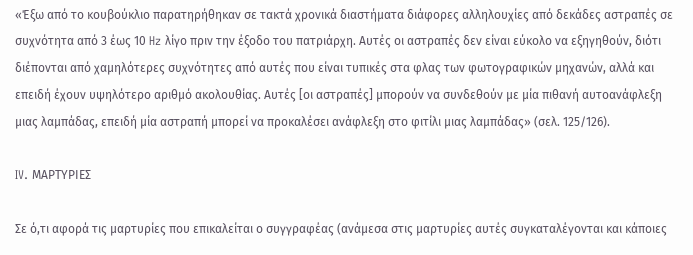«Έξω από το κουβούκλιο παρατηρήθηκαν σε τακτά χρονικά διαστήματα διάφορες αλληλουχίες από δεκάδες αστραπές σε συχνότητα από 3 έως 10 Hz λίγο πριν την έξοδο του πατριάρχη. Αυτές οι αστραπές δεν είναι εύκολο να εξηγηθούν, διότι διέπονται από χαμηλότερες συχνότητες από αυτές που είναι τυπικές στα φλας των φωτογραφικών μηχανών, αλλά και επειδή έχουν υψηλότερο αριθμό ακολουθίας. Αυτές [οι αστραπές] μπορούν να συνδεθούν με μία πιθανή αυτοανάφλεξη μιας λαμπάδας, επειδή μία αστραπή μπορεί να προκαλέσει ανάφλεξη στο φιτίλι μιας λαμπάδας» (σελ. 125/126).

IV. ΜΑΡΤΥΡΙΕΣ

Σε ό,τι αφορά τις μαρτυρίες που επικαλείται ο συγγραφέας (ανάμεσα στις μαρτυρίες αυτές συγκαταλέγονται και κάποιες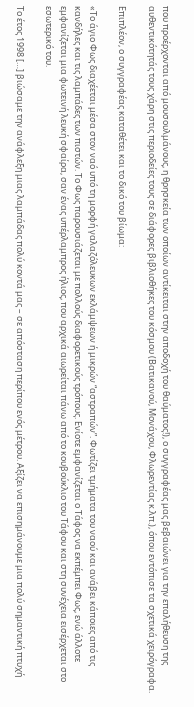που προέρχονται από μουσουλμάνους, η θρησκεία των οποίων αντίκειται στην αποδοχή του θαύματος!), ο συγγραφέας μας βεβαιώνει για την επαλήθευση της αυθεντικότητάς τους χάρη στις περιοδείες τους σε διάφορες βιβλιοθήκες του κόσμου (Βατικανού, Μονάχου, Φλωρεντίας κ.λπ.), όπου εντόπισε τα σχετικά χειρόγραφα.

Επιπλέον, ο συγγραφέας καταθέτει και το δικό του βίωμα:

«Το άγιο Φως διαχέεται μέσα στον ναό υπό τη μορφή γαλαζόλευκων εκλάμψεων ή μικρών “αστραπών”. Φωτίζει τμήματα του ναού και ανάβει κάποιες από τις κανδήλες και τις λαμπάδες των πιστών. Το Φως παρουσιάζεται με πολλούς διαφορετικούς τρόπους. Ενίοτε εμφανίζεται ο Τάφος να εκπέμπει Φως, ενώ άλλοτε εμφανίζεται μια φωτεινή λευκή σφαίρα, σαν ένας υπέρλαμπρος ήλιος, που αρχικά αιωρείται πάνω από το κουβούκλιο του Τάφου και στη συνέχεια εισέρχεται στο εσωτερικό του.

Το έτος 1998 […] βιώσαμε την ανάφλεξη μιας λαμπάδας πολύ κοντά μας – σε απόσταση περίπου ενός μέτρου. Αξίζει να επισημάνουμε μια πολύ σημαντική πτυχή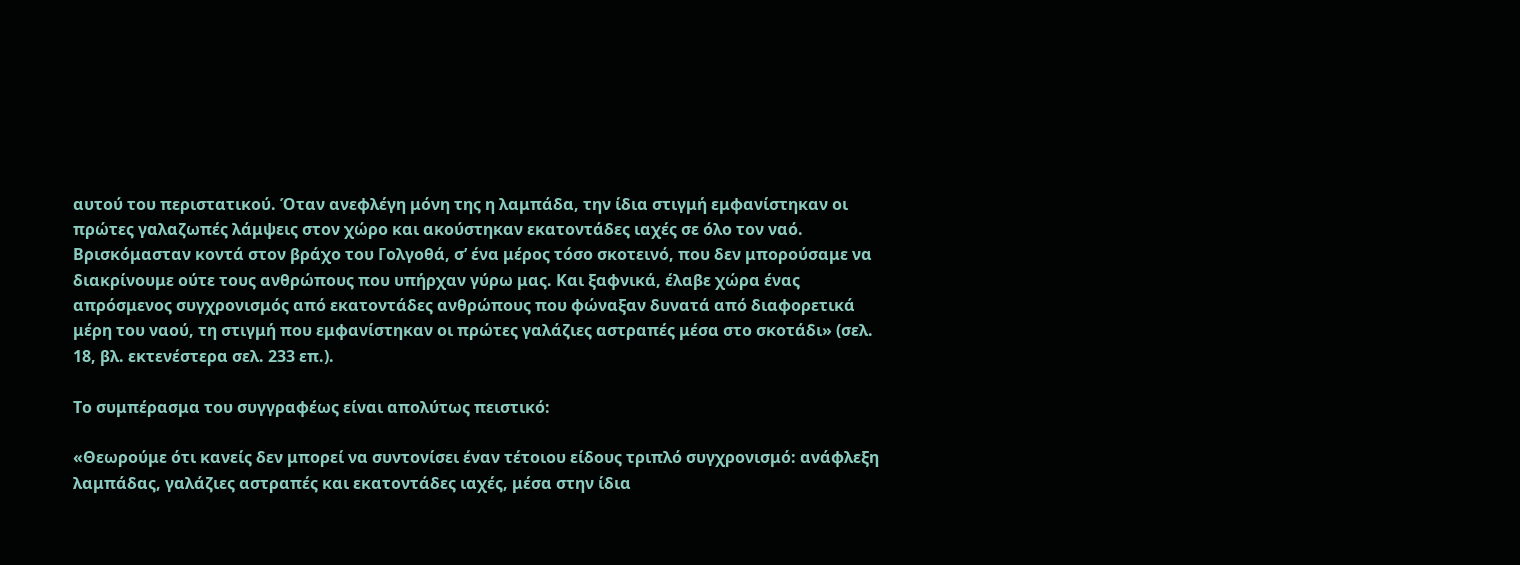αυτού του περιστατικού. Όταν ανεφλέγη μόνη της η λαμπάδα, την ίδια στιγμή εμφανίστηκαν οι πρώτες γαλαζωπές λάμψεις στον χώρο και ακούστηκαν εκατοντάδες ιαχές σε όλο τον ναό. Βρισκόμασταν κοντά στον βράχο του Γολγοθά, σ’ ένα μέρος τόσο σκοτεινό, που δεν μπορούσαμε να διακρίνουμε ούτε τους ανθρώπους που υπήρχαν γύρω μας. Και ξαφνικά, έλαβε χώρα ένας απρόσμενος συγχρονισμός από εκατοντάδες ανθρώπους που φώναξαν δυνατά από διαφορετικά μέρη του ναού, τη στιγμή που εμφανίστηκαν οι πρώτες γαλάζιες αστραπές μέσα στο σκοτάδι» (σελ. 18, βλ. εκτενέστερα σελ. 233 επ.).

Το συμπέρασμα του συγγραφέως είναι απολύτως πειστικό:

«Θεωρούμε ότι κανείς δεν μπορεί να συντονίσει έναν τέτοιου είδους τριπλό συγχρονισμό: ανάφλεξη λαμπάδας, γαλάζιες αστραπές και εκατοντάδες ιαχές, μέσα στην ίδια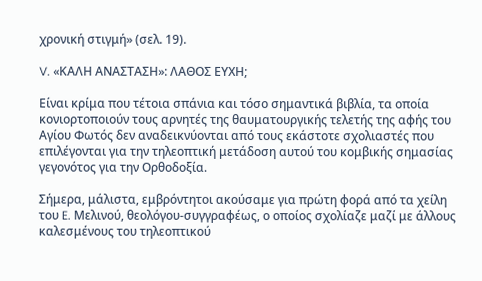χρονική στιγμή» (σελ. 19).

V. «ΚΑΛΗ ΑΝΑΣΤΑΣΗ»: ΛΑΘΟΣ ΕΥΧΗ;

Είναι κρίμα που τέτοια σπάνια και τόσο σημαντικά βιβλία, τα οποία κονιορτοποιούν τους αρνητές της θαυματουργικής τελετής της αφής του Αγίου Φωτός δεν αναδεικνύονται από τους εκάστοτε σχολιαστές που επιλέγονται για την τηλεοπτική μετάδοση αυτού του κομβικής σημασίας γεγονότος για την Ορθοδοξία.

Σήμερα, μάλιστα, εμβρόντητοι ακούσαμε για πρώτη φορά από τα χείλη του E. Μελινού, θεολόγου-συγγραφέως, ο οποίος σχολίαζε μαζί με άλλους καλεσμένους του τηλεοπτικού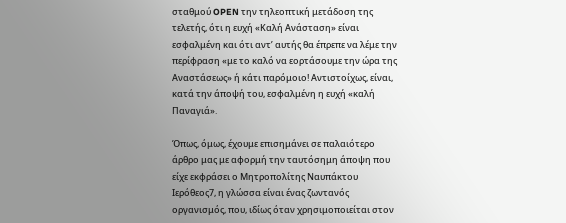σταθμού OPEN την τηλεοπτική μετάδοση της τελετής, ότι η ευχή «Καλή Ανάσταση» είναι εσφαλμένη και ότι αντ’ αυτής θα έπρεπε να λέμε την περίφραση «με το καλό να εορτάσουμε την ώρα της Αναστάσεως» ή κάτι παρόμοιο! Αντιστοίχως, είναι, κατά την άποψή του, εσφαλμένη η ευχή «καλή Παναγιά».

Όπως, όμως, έχουμε επισημάνει σε παλαιότερο άρθρο μας με αφορμή την ταυτόσημη άποψη που είχε εκφράσει ο Μητροπολίτης Ναυπάκτου Ιερόθεος7, η γλώσσα είναι ένας ζωντανός οργανισμός, που, ιδίως όταν χρησιμοποιείται στον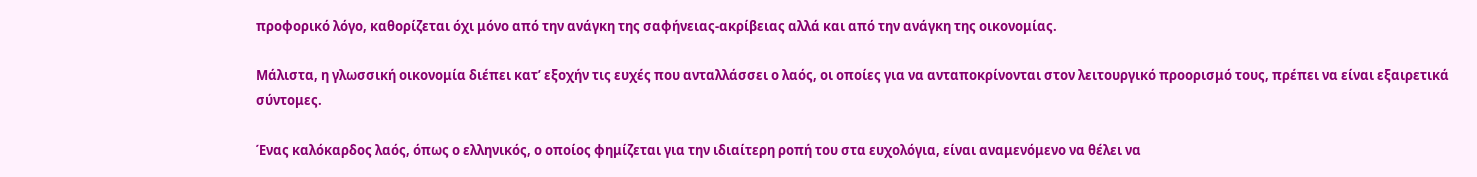προφορικό λόγο, καθορίζεται όχι μόνο από την ανάγκη της σαφήνειας-ακρίβειας αλλά και από την ανάγκη της οικονομίας.

Μάλιστα, η γλωσσική οικονομία διέπει κατ’ εξοχήν τις ευχές που ανταλλάσσει ο λαός, οι οποίες για να ανταποκρίνονται στον λειτουργικό προορισμό τους, πρέπει να είναι εξαιρετικά σύντομες.

Ένας καλόκαρδος λαός, όπως ο ελληνικός, ο οποίος φημίζεται για την ιδιαίτερη ροπή του στα ευχολόγια, είναι αναμενόμενο να θέλει να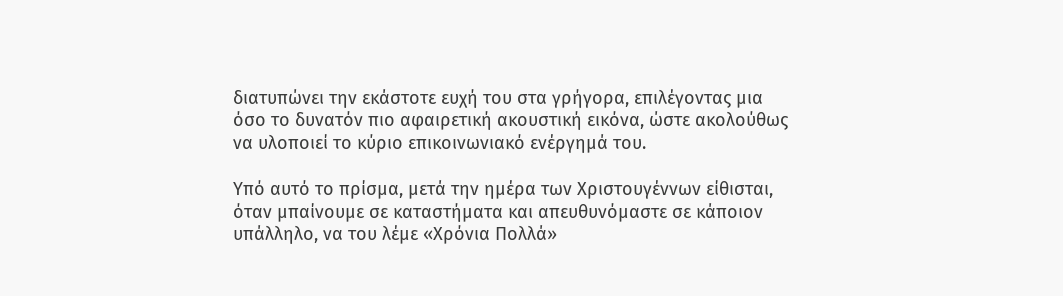διατυπώνει την εκάστοτε ευχή του στα γρήγορα, επιλέγοντας μια όσο το δυνατόν πιο αφαιρετική ακουστική εικόνα, ώστε ακολούθως να υλοποιεί το κύριο επικοινωνιακό ενέργημά του.

Υπό αυτό το πρίσμα, μετά την ημέρα των Χριστουγέννων είθισται, όταν μπαίνουμε σε καταστήματα και απευθυνόμαστε σε κάποιον υπάλληλο, να του λέμε «Χρόνια Πολλά»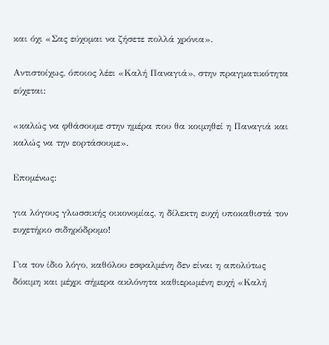και όχι «Σας εύχομαι να ζήσετε πολλά χρόνια».

Αντιστοίχως, όποιος λέει «Καλή Παναγιά», στην πραγματικότητα εύχεται:

«καλώς να φθάσουμε στην ημέρα που θα κοιμηθεί η Παναγιά και καλώς να την εορτάσουμε».

Επομένως:

για λόγους γλωσσικής οικονομίας, η δίλεκτη ευχή υποκαθιστά τον ευχετήριο σιδηρόδρομο!

Για τον ίδιο λόγο, καθόλου εσφαλμένη δεν είναι η απολύτως δόκιμη και μέχρι σήμερα ακλόνητα καθιερωμένη ευχή «Καλή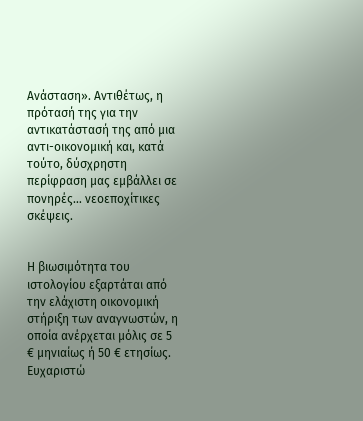Ανάσταση». Αντιθέτως, η πρότασή της για την αντικατάστασή της από μια αντι-οικονομική και, κατά τούτο, δύσχρηστη περίφραση μας εμβάλλει σε πονηρές… νεοεποχίτικες σκέψεις.


Η βιωσιμότητα του ιστολογίου εξαρτάται από την ελάχιστη οικονομική στήριξη των αναγνωστών, η οποία ανέρχεται μόλις σε 5 € μηνιαίως ή 50 € ετησίως.
Ευχαριστώ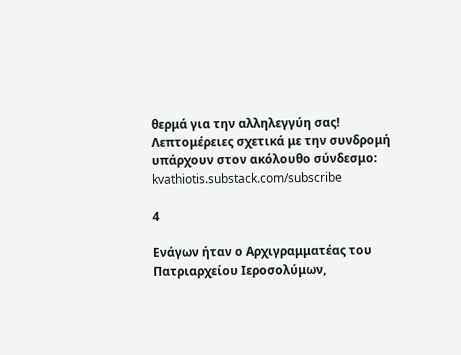θερμά για την αλληλεγγύη σας!
Λεπτομέρειες σχετικά με την συνδρομή υπάρχουν στον ακόλουθο σύνδεσμο:
kvathiotis.substack.com/subscribe

4

Ενάγων ήταν ο Αρχιγραμματέας του Πατριαρχείου Ιεροσολύμων,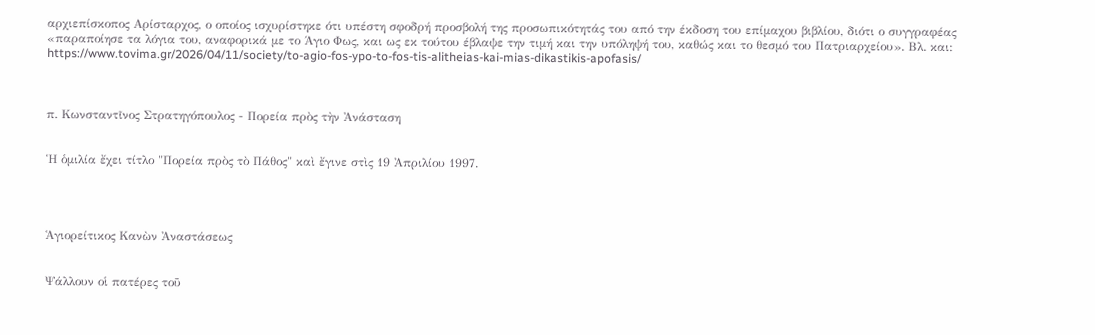αρχιεπίσκοπος Αρίσταρχος, ο οποίος ισχυρίστηκε ότι υπέστη σφοδρή προσβολή της προσωπικότητάς του από την έκδοση του επίμαχου βιβλίου, διότι ο συγγραφέας «παραποίησε τα λόγια του, αναφορικά με το Άγιο Φως, και ως εκ τούτου έβλαψε την τιμή και την υπόληψή του, καθώς και το θεσμό του Πατριαρχείου». Βλ. και: https://www.tovima.gr/2026/04/11/society/to-agio-fos-ypo-to-fos-tis-alitheias-kai-mias-dikastikis-apofasis/



π. Κωνσταντῖνος Στρατηγόπουλος - Πορεία πρὸς τὴν Ἀνάσταση


Ἡ ὁμιλία ἔχει τίτλο "Πορεία πρὸς τὸ Πάθος" καὶ ἔγινε στὶς 19 Ἀπριλίου 1997.




Ἁγιορείτικος Kανὼν Ἀναστάσεως


Ψάλλουν οἱ πατέρες τοῦ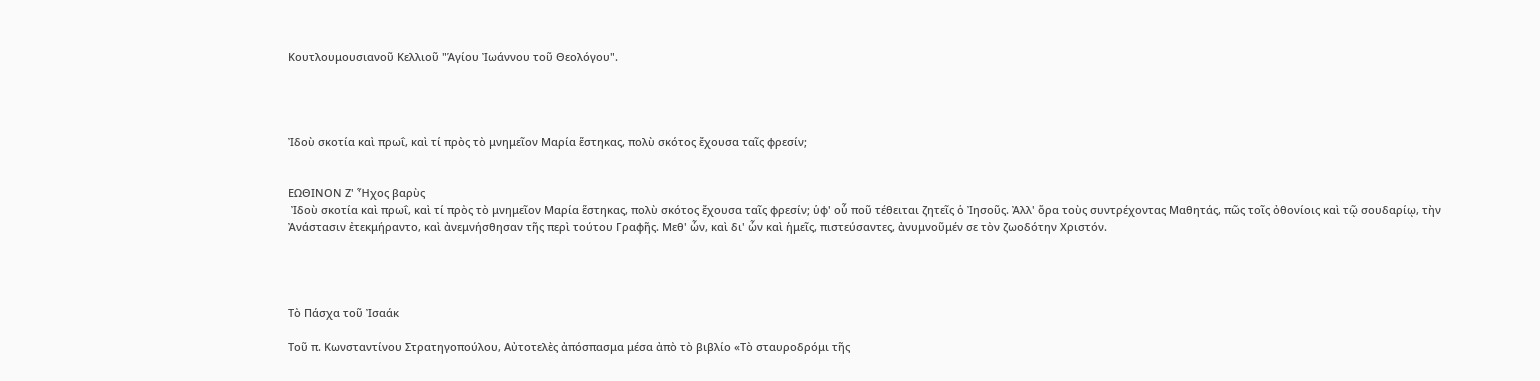Κουτλουμουσιανοῦ Κελλιοῦ "Ἁγίου Ἰωάννου τοῦ Θεολόγου".




Ἰδοὺ σκοτία καὶ πρωΐ, καὶ τί πρὸς τὸ μνημεῖον Μαρία ἕστηκας, πολὺ σκότος ἔχουσα ταῖς φρεσίν;


ΕΩΘΙΝΟΝ Ζ' Ἦχος βαρὺς
 Ἰδοὺ σκοτία καὶ πρωΐ, καὶ τί πρὸς τὸ μνημεῖον Μαρία ἕστηκας, πολὺ σκότος ἔχουσα ταῖς φρεσίν; ὑφ' οὗ ποῦ τέθειται ζητεῖς ὁ Ἰησοῦς. Ἀλλ' ὅρα τοὺς συντρέχοντας Μαθητάς, πῶς τοῖς ὀθονίοις καὶ τῷ σουδαρίῳ, τὴν Ἀνάστασιν ἐτεκμήραντο, καὶ ἀνεμνήσθησαν τῆς περὶ τούτου Γραφῆς. Μεθ' ὧν, καὶ δι' ὧν καὶ ἡμεῖς, πιστεύσαντες, ἀνυμνοῦμέν σε τὸν ζωοδότην Χριστόν.




Τὸ Πάσχα τοῦ Ἰσαάκ

Τοῦ π. Κωνσταντίνου Στρατηγοπούλου, Αὐτοτελὲς ἀπόσπασμα μέσα ἀπὸ τὸ βιβλίο «Τὸ σταυροδρόμι τῆς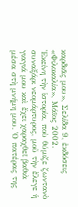καρδιᾶς μου», Σελίδα 9, ἐκδόσεις «Φιλοκαλία», Μάϊος 2002.
Ἐκείνη τὴν ἱστορία, ποὺ θύμιζε ζωντανὸ συναξάρι νεομάρτυρος, μοῦ τὴν ἔλεγε ἡ γιαγιά μου καὶ ἔχει χαραχθεῖ βαθιὰ μέσα στὴ μνήμη μου. Ὁ πατέρας της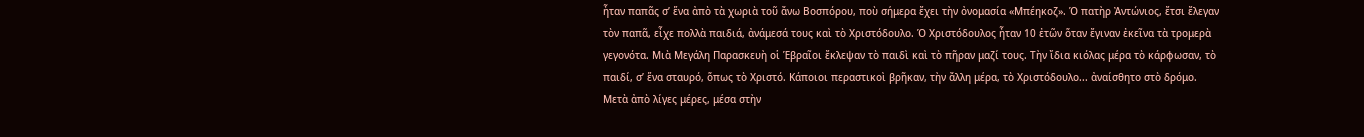ἦταν παπᾶς σ’ ἕνα ἀπὸ τὰ χωριὰ τοῦ ἄνω Βοσπόρου, ποὺ σήμερα ἔχει τὴν ὀνομασία «Μπέηκοζ». Ὁ πατὴρ Ἀντώνιος, ἔτσι ἔλεγαν τὸν παπᾶ, εἶχε πολλὰ παιδιά, ἀνάμεσά τους καὶ τὸ Χριστόδουλο. Ὁ Χριστόδουλος ἦταν 10 ἐτῶν ὅταν ἔγιναν ἐκεῖνα τὰ τρομερὰ γεγονότα. Μιὰ Μεγάλη Παρασκευὴ οἱ Ἑβραῖοι ἔκλεψαν τὸ παιδὶ καὶ τὸ πῆραν μαζί τους. Τὴν ἴδια κιόλας μέρα τὸ κάρφωσαν, τὸ παιδί, σ’ ἕνα σταυρό, ὅπως τὸ Χριστό. Κάποιοι περαστικοὶ βρῆκαν, τὴν ἄλλη μέρα, τὸ Χριστόδουλο... ἀναίσθητο στὸ δρόμο. Μετὰ ἀπὸ λίγες μέρες, μέσα στὴν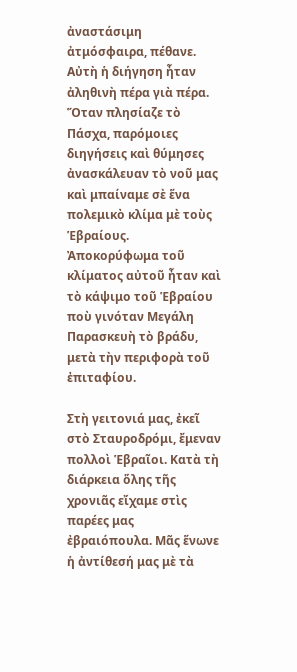ἀναστάσιμη ἀτμόσφαιρα, πέθανε. Αὐτὴ ἡ διήγηση ἦταν ἀληθινὴ πέρα γιὰ πέρα. Ὅταν πλησίαζε τὸ Πάσχα, παρόμοιες διηγήσεις καὶ θύμησες ἀνασκάλευαν τὸ νοῦ μας καὶ μπαίναμε σὲ ἕνα πολεμικὸ κλίμα μὲ τοὺς Ἑβραίους. Ἀποκορύφωμα τοῦ κλίματος αὐτοῦ ἦταν καὶ τὸ κάψιμο τοῦ Ἑβραίου ποὺ γινόταν Μεγάλη Παρασκευὴ τὸ βράδυ, μετὰ τὴν περιφορὰ τοῦ ἐπιταφίου.

Στὴ γειτονιά μας, ἐκεῖ στὸ Σταυροδρόμι, ἔμεναν πολλοὶ Ἑβραῖοι. Κατὰ τὴ διάρκεια ὅλης τῆς χρονιᾶς εἴχαμε στὶς παρέες μας ἐβραιόπουλα. Μᾶς ἕνωνε ἡ ἀντίθεσή μας μὲ τὰ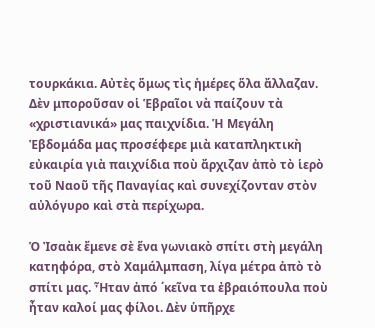τουρκάκια. Αὐτὲς ὅμως τὶς ἡμέρες ὅλα ἄλλαζαν. Δὲν μποροῦσαν οἱ Ἑβραῖοι νὰ παίζουν τὰ «χριστιανικά» μας παιχνίδια. Ἡ Μεγάλη Ἑβδομάδα μας προσέφερε μιὰ καταπληκτικὴ εὐκαιρία γιὰ παιχνίδια ποὺ ἄρχιζαν ἀπὸ τὸ ἱερὸ τοῦ Ναοῦ τῆς Παναγίας καὶ συνεχίζονταν στὸν αὐλόγυρο καὶ στὰ περίχωρα.

Ὁ Ἰσαὰκ ἔμενε σὲ ἕνα γωνιακὸ σπίτι στὴ μεγάλη κατηφόρα, στὸ Χαμάλμπαση, λίγα μέτρα ἀπὸ τὸ σπίτι μας. Ἦταν ἀπό ΄κεῖνα τα ἐβραιόπουλα ποὺ ἦταν καλοί μας φίλοι. Δὲν ὑπῆρχε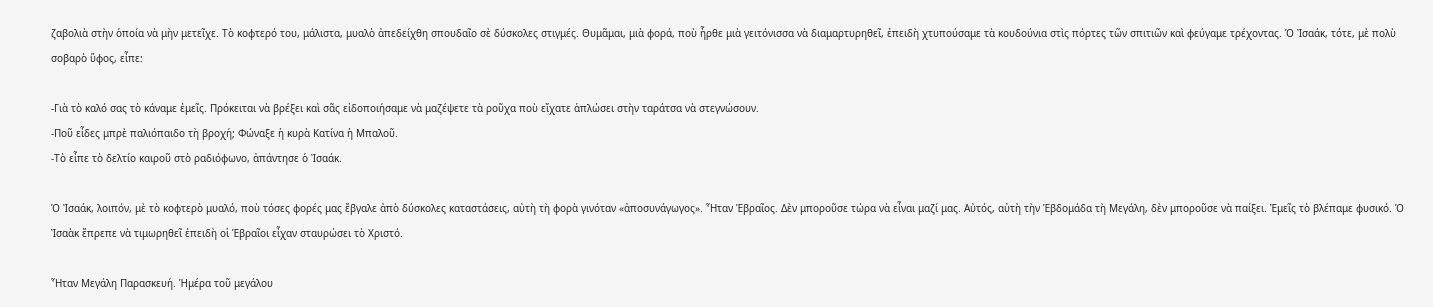ζαβολιὰ στὴν ὁποία νὰ μὴν μετεῖχε. Τὸ κοφτερό του, μάλιστα, μυαλὸ ἀπεδείχθη σπουδαῖο σὲ δύσκολες στιγμές. Θυμᾶμαι, μιὰ φορά, ποὺ ἦρθε μιὰ γειτόνισσα νὰ διαμαρτυρηθεῖ, ἐπειδὴ χτυπούσαμε τὰ κουδούνια στὶς πόρτες τῶν σπιτιῶν καὶ φεύγαμε τρέχοντας. Ὁ Ἰσαάκ, τότε, μὲ πολὺ σοβαρὸ ὕφος, εἶπε:

-Γιὰ τὸ καλό σας τὸ κάναμε ἐμεῖς. Πρόκειται νὰ βρέξει καὶ σᾶς εἰδοποιήσαμε νὰ μαζέψετε τὰ ροῦχα ποὺ εἴχατε ἁπλώσει στὴν ταράτσα νὰ στεγνώσουν.
-Ποῦ εἶδες μπρὲ παλιόπαιδο τὴ βροχή; Φώναξε ἡ κυρὰ Κατίνα ἡ Μπαλοῦ.
-Τὸ εἶπε τὸ δελτίο καιροῦ στὸ ραδιόφωνο, ἀπάντησε ὁ Ἰσαάκ.

Ὁ Ἰσαάκ, λοιπόν, μὲ τὸ κοφτερὸ μυαλό, ποὺ τόσες φορές μας ἔβγαλε ἀπὸ δύσκολες καταστάσεις, αὐτὴ τὴ φορὰ γινόταν «ἀποσυνάγωγος». Ἦταν Ἑβραῖος. Δὲν μποροῦσε τώρα νὰ εἶναι μαζί μας. Αὐτός, αὐτὴ τὴν Ἑβδομάδα τὴ Μεγάλη, δὲν μποροῦσε νὰ παίξει. Ἐμεῖς τὸ βλέπαμε φυσικό. Ὁ Ἰσαὰκ ἔπρεπε νὰ τιμωρηθεῖ ἐπειδὴ οἱ Ἑβραῖοι εἶχαν σταυρώσει τὸ Χριστό.

Ἦταν Μεγάλη Παρασκευή. Ἡμέρα τοῦ μεγάλου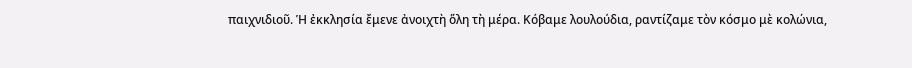παιχνιδιοῦ. Ἡ ἐκκλησία ἔμενε ἀνοιχτὴ ὅλη τὴ μέρα. Κόβαμε λουλούδια, ραντίζαμε τὸν κόσμο μὲ κολώνια,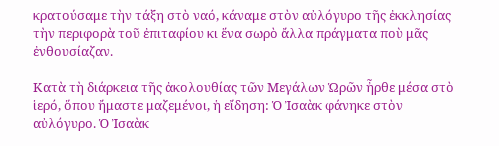κρατούσαμε τὴν τάξη στὸ ναό, κάναμε στὸν αὐλόγυρο τῆς ἐκκλησίας τὴν περιφορὰ τοῦ ἐπιταφίου κι ἕνα σωρὸ ἄλλα πράγματα ποὺ μᾶς ἐνθουσίαζαν.

Κατὰ τὴ διάρκεια τῆς ἀκολουθίας τῶν Μεγάλων Ὡρῶν ἦρθε μέσα στὸ ἱερό, ὅπου ἤμαστε μαζεμένοι, ἡ εἴδηση: Ὁ Ἰσαὰκ φάνηκε στὸν αὐλόγυρο. Ὁ Ἰσαὰκ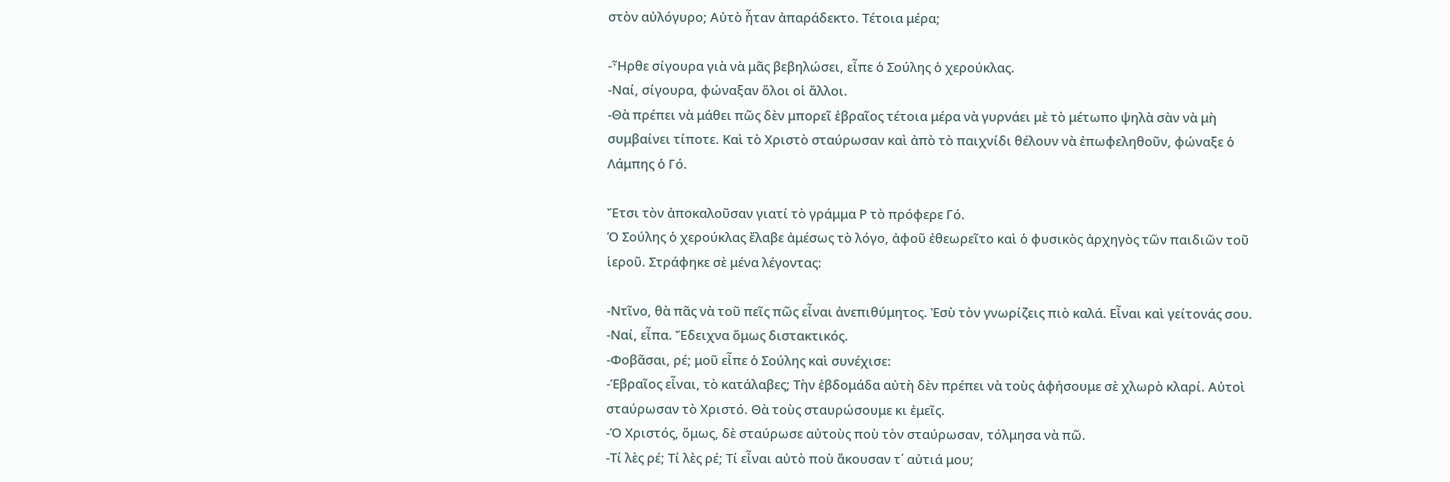στὸν αὐλόγυρο; Αὐτὸ ἦταν ἀπαράδεκτο. Τέτοια μέρα;

-Ἦρθε σίγουρα γιὰ νὰ μᾶς βεβηλώσει, εἶπε ὁ Σούλης ὁ χερούκλας.
-Ναί, σίγουρα, φώναξαν ὅλοι οἱ ἄλλοι.
-Θὰ πρέπει νὰ μάθει πῶς δὲν μπορεῖ ἑβραῖος τέτοια μέρα νὰ γυρνάει μὲ τὸ μέτωπο ψηλὰ σὰν νὰ μὴ συμβαίνει τίποτε. Καὶ τὸ Χριστὸ σταύρωσαν καὶ ἀπὸ τὸ παιχνίδι θέλουν νὰ ἐπωφεληθοῦν, φώναξε ὁ Λάμπης ὁ Γό.

Ἔτσι τὸν ἀποκαλοῦσαν γιατί τὸ γράμμα Ρ τὸ πρόφερε Γό.
Ὁ Σούλης ὁ χερούκλας ἔλαβε ἀμέσως τὸ λόγο, ἀφοῦ ἐθεωρεῖτο καὶ ὁ φυσικὸς ἀρχηγὸς τῶν παιδιῶν τοῦ ἱεροῦ. Στράφηκε σὲ μένα λέγοντας:

-Ντῖνο, θὰ πᾶς νὰ τοῦ πεῖς πῶς εἶναι ἀνεπιθύμητος. Ἐσὺ τὸν γνωρίζεις πιὸ καλά. Εἶναι καὶ γείτονάς σου.
-Ναί, εἶπα. Ἔδειχνα ὅμως διστακτικός.
-Φοβᾶσαι, ρέ; μοῦ εἶπε ὁ Σούλης καὶ συνέχισε:
-Ἑβραῖος εἶναι, τὸ κατάλαβες; Τὴν ἑβδομάδα αὐτὴ δὲν πρέπει νὰ τοὺς ἀφήσουμε σὲ χλωρὸ κλαρί. Αὐτοὶ σταύρωσαν τὸ Χριστό. Θὰ τοὺς σταυρώσουμε κι ἐμεῖς.
-Ὁ Χριστός, ὅμως, δὲ σταύρωσε αὐτοὺς ποὺ τὸν σταύρωσαν, τόλμησα νὰ πῶ.
-Τί λὲς ρέ; Τί λὲς ρέ; Τί εἶναι αὐτὸ ποὺ ἄκουσαν τ΄ αὐτιά μου;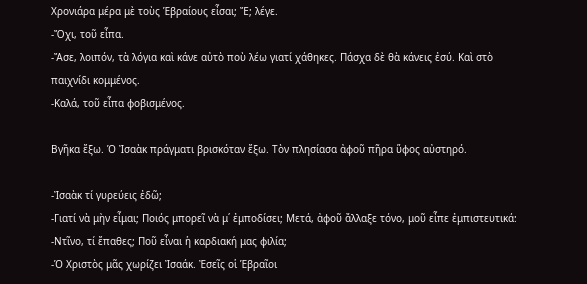Χρονιάρα μέρα μὲ τοὺς Ἑβραίους εἶσαι; Ἔ; λέγε.
-Ὄχι, τοῦ εἶπα.
-Ἄσε, λοιπόν, τὰ λόγια καὶ κάνε αὐτὸ ποὺ λέω γιατί χάθηκες. Πάσχα δὲ θὰ κάνεις ἐσύ. Καὶ στὸ παιχνίδι κομμένος.
-Καλά, τοῦ εἶπα φοβισμένος.

Βγῆκα ἔξω. Ὁ Ἰσαὰκ πράγματι βρισκόταν ἔξω. Τὸν πλησίασα ἀφοῦ πῆρα ὕφος αὐστηρό.

-Ἰσαὰκ τί γυρεύεις ἐδῶ;
-Γιατί νὰ μὴν εἶμαι; Ποιός μπορεῖ νὰ μ΄ ἐμποδίσει; Μετά, ἀφοῦ ἄλλαξε τόνο, μοῦ εἶπε ἐμπιστευτικά:
-Ντῖνο, τί ἔπαθες; Ποῦ εἶναι ἡ καρδιακή μας φιλία;
-Ὁ Χριστὸς μᾶς χωρίζει Ἰσαάκ. Ἐσεῖς οἱ Ἑβραῖοι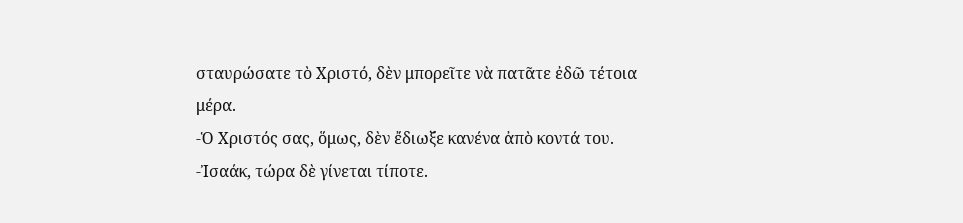σταυρώσατε τὸ Χριστό, δὲν μπορεῖτε νὰ πατᾶτε ἐδῶ τέτοια μέρα.
-Ὁ Χριστός σας, ὅμως, δὲν ἔδιωξε κανένα ἀπὸ κοντά του.
-Ἰσαάκ, τώρα δὲ γίνεται τίποτε.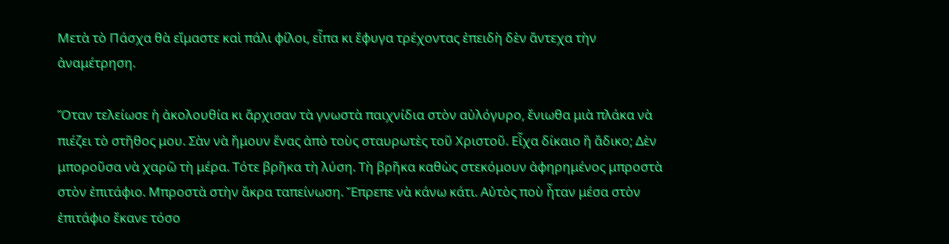Μετὰ τὸ Πάσχα θὰ εἴμαστε καὶ πάλι φίλοι, εἶπα κι ἔφυγα τρέχοντας ἐπειδὴ δὲν ἄντεχα τὴν ἀναμέτρηση.

Ὅταν τελείωσε ἡ ἀκολουθία κι ἄρχισαν τὰ γνωστὰ παιχνίδια στὸν αὐλόγυρο, ἔνιωθα μιὰ πλάκα νὰ πιέζει τὸ στῆθος μου. Σὰν νὰ ἤμουν ἕνας ἀπὸ τοὺς σταυρωτὲς τοῦ Χριστοῦ. Εἶχα δίκαιο ἢ ἄδικο; Δὲν μποροῦσα νὰ χαρῶ τὴ μέρα. Τότε βρῆκα τὴ λύση. Τὴ βρῆκα καθὼς στεκόμουν ἀφηρημένος μπροστὰ στὸν ἐπιτάφιο. Μπροστὰ στὴν ἄκρα ταπείνωση. Ἔπρεπε νὰ κάνω κάτι. Αὐτὸς ποὺ ἦταν μέσα στὸν ἐπιτάφιο ἔκανε τόσο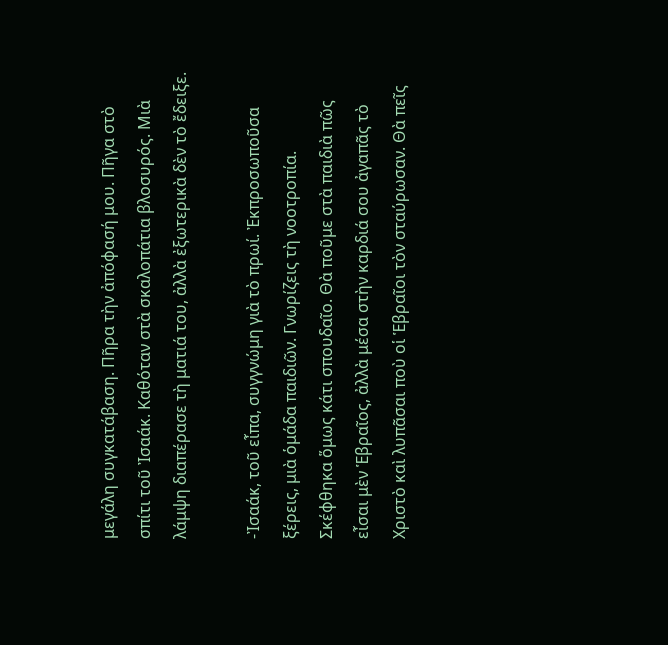μεγάλη συγκατάβαση. Πῆρα τὴν ἀπόφασή μου. Πῆγα στὸ σπίτι τοῦ Ἰσαάκ. Καθόταν στὰ σκαλοπάτια βλοσυρός. Μιὰ λάμψη διαπέρασε τὴ ματιά του, ἀλλὰ ἐξωτερικὰ δὲν τὸ ἔδειξε.

-Ἰσαάκ, τοῦ εἶπα, συγγνώμη γιὰ τὸ πρωί. Ἐκπροσωποῦσα ξέρεις, μιὰ ὁμάδα παιδιῶν. Γνωρίζεις τὴ νοοτροπία. Σκέφθηκα ὅμως κάτι σπουδαῖο. Θὰ ποῦμε στὰ παιδιὰ πῶς εἶσαι μὲν Ἑβραῖος, ἀλλὰ μέσα στὴν καρδιά σου ἀγαπᾶς τὸ Χριστὸ καὶ λυπᾶσαι ποὺ οἱ Ἑβραῖοι τὸν σταύρωσαν. Θὰ πεῖς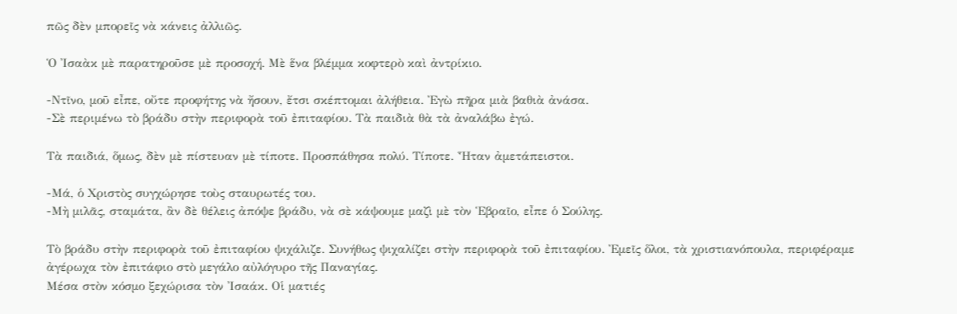πῶς δὲν μπορεῖς νὰ κάνεις ἀλλιῶς.

Ὁ Ἰσαὰκ μὲ παρατηροῦσε μὲ προσοχή. Μὲ ἕνα βλέμμα κοφτερὸ καὶ ἀντρίκιο.

-Ντῖνο, μοῦ εἶπε, οὔτε προφήτης νὰ ἤσουν, ἔτσι σκέπτομαι ἀλήθεια. Ἐγὼ πῆρα μιὰ βαθιὰ ἀνάσα.
-Σὲ περιμένω τὸ βράδυ στὴν περιφορὰ τοῦ ἐπιταφίου. Τὰ παιδιὰ θὰ τὰ ἀναλάβω ἐγώ.

Τὰ παιδιά, ὅμως, δὲν μὲ πίστευαν μὲ τίποτε. Προσπάθησα πολύ. Τίποτε. Ἦταν ἀμετάπειστοι.

-Μά, ὁ Χριστὸς συγχώρησε τοὺς σταυρωτές του.
-Μὴ μιλᾶς, σταμάτα, ἂν δὲ θέλεις ἀπόψε βράδυ, νὰ σὲ κάψουμε μαζὶ μὲ τὸν Ἑβραῖο, εἶπε ὁ Σούλης.

Τὸ βράδυ στὴν περιφορὰ τοῦ ἐπιταφίου ψιχάλιζε. Συνήθως ψιχαλίζει στὴν περιφορὰ τοῦ ἐπιταφίου. Ἐμεῖς ὅλοι, τὰ χριστιανόπουλα, περιφέραμε ἀγέρωχα τὸν ἐπιτάφιο στὸ μεγάλο αὐλόγυρο τῆς Παναγίας.
Μέσα στὸν κόσμο ξεχώρισα τὸν Ἰσαάκ. Οἱ ματιές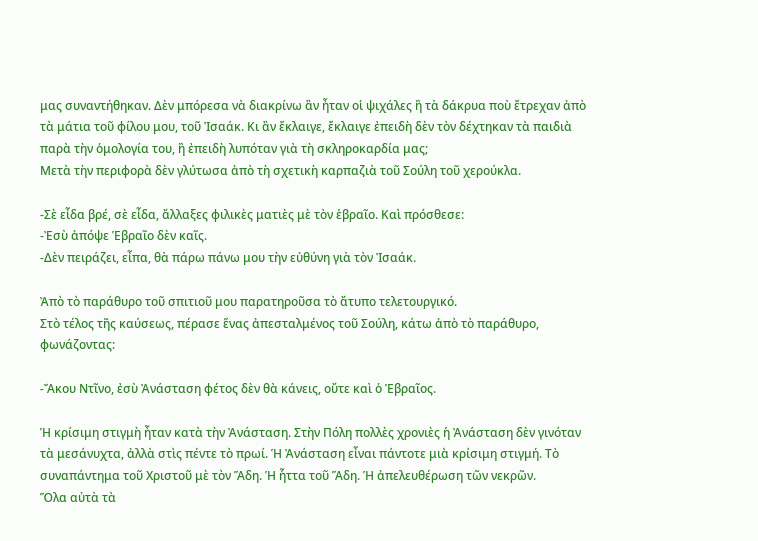μας συναντήθηκαν. Δὲν μπόρεσα νὰ διακρίνω ἂν ἦταν οἱ ψιχάλες ἢ τὰ δάκρυα ποὺ ἔτρεχαν ἀπὸ τὰ μάτια τοῦ φίλου μου, τοῦ Ἰσαάκ. Κι ἂν ἔκλαιγε, ἔκλαιγε ἐπειδὴ δὲν τὸν δέχτηκαν τὰ παιδιὰ παρὰ τὴν ὁμολογία του, ἢ ἐπειδὴ λυπόταν γιὰ τὴ σκληροκαρδία μας;
Μετὰ τὴν περιφορὰ δὲν γλύτωσα ἀπὸ τὴ σχετικὴ καρπαζιὰ τοῦ Σούλη τοῦ χερούκλα.

-Σὲ εἶδα βρέ, σὲ εἶδα, ἄλλαξες φιλικὲς ματιὲς μὲ τὸν ἑβραῖο. Καὶ πρόσθεσε:
-Ἐσὺ ἀπόψε Ἑβραῖο δὲν καῖς.
-Δὲν πειράζει, εἶπα, θὰ πάρω πάνω μου τὴν εὐθύνη γιὰ τὸν Ἰσαάκ.

Ἀπὸ τὸ παράθυρο τοῦ σπιτιοῦ μου παρατηροῦσα τὸ ἄτυπο τελετουργικό.
Στὸ τέλος τῆς καύσεως, πέρασε ἕνας ἀπεσταλμένος τοῦ Σούλη, κάτω ἀπὸ τὸ παράθυρο, φωνάζοντας:

-Ἄκου Ντῖνο, ἐσὺ Ἀνάσταση φέτος δὲν θὰ κάνεις, οὔτε καὶ ὁ Ἑβραῖος.

Ἡ κρίσιμη στιγμὴ ἦταν κατὰ τὴν Ἀνάσταση. Στὴν Πόλη πολλὲς χρονιὲς ἡ Ἀνάσταση δὲν γινόταν τὰ μεσάνυχτα, ἀλλὰ στὶς πέντε τὸ πρωί. Ἡ Ἀνάσταση εἶναι πάντοτε μιὰ κρίσιμη στιγμή. Τὸ συναπάντημα τοῦ Χριστοῦ μὲ τὸν Ἅδη. Ἡ ἧττα τοῦ Ἅδη. Ἡ ἀπελευθέρωση τῶν νεκρῶν.
Ὅλα αὐτὰ τὰ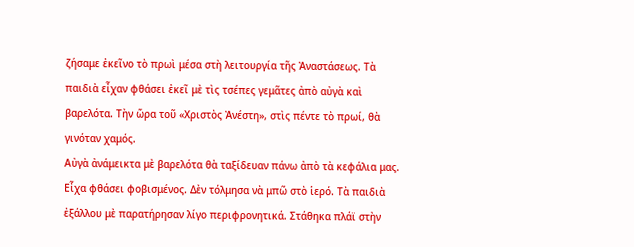ζήσαμε ἐκεῖνο τὸ πρωὶ μέσα στὴ λειτουργία τῆς Ἀναστάσεως. Τὰ παιδιὰ εἶχαν φθάσει ἐκεῖ μὲ τὶς τσέπες γεμᾶτες ἀπὸ αὐγὰ καὶ βαρελότα. Τὴν ὥρα τοῦ «Χριστὸς Ἀνέστη», στὶς πέντε τὸ πρωί, θὰ γινόταν χαμός.
Αὐγὰ ἀνάμεικτα μὲ βαρελότα θὰ ταξίδευαν πάνω ἀπὸ τὰ κεφάλια μας.
Εἶχα φθάσει φοβισμένος. Δὲν τόλμησα νὰ μπῶ στὸ ἱερό. Τὰ παιδιὰ ἐξάλλου μὲ παρατήρησαν λίγο περιφρονητικά. Στάθηκα πλάϊ στὴν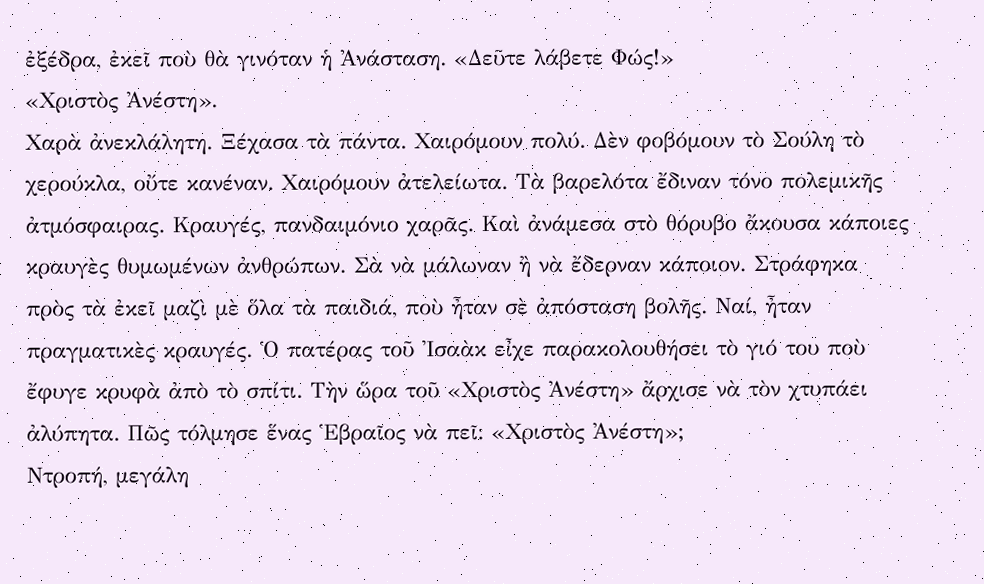ἐξέδρα, ἐκεῖ ποὺ θὰ γινόταν ἡ Ἀνάσταση. «Δεῦτε λάβετε Φώς!»
«Χριστὸς Ἀνέστη».
Χαρὰ ἀνεκλάλητη. Ξέχασα τὰ πάντα. Χαιρόμουν πολύ. Δὲν φοβόμουν τὸ Σούλη τὸ χερούκλα, οὔτε κανέναν. Χαιρόμουν ἀτελείωτα. Τὰ βαρελότα ἔδιναν τόνο πολεμικῆς ἀτμόσφαιρας. Κραυγές, πανδαιμόνιο χαρᾶς. Καὶ ἀνάμεσα στὸ θόρυβο ἄκουσα κάποιες κραυγὲς θυμωμένων ἀνθρώπων. Σὰ νὰ μάλωναν ἢ νὰ ἔδερναν κάποιον. Στράφηκα πρὸς τὰ ἐκεῖ μαζὶ μὲ ὅλα τὰ παιδιά, ποὺ ἦταν σὲ ἀπόσταση βολῆς. Ναί, ἦταν πραγματικὲς κραυγές. Ὁ πατέρας τοῦ Ἰσαὰκ εἶχε παρακολουθήσει τὸ γιό του ποὺ ἔφυγε κρυφὰ ἀπὸ τὸ σπίτι. Τὴν ὥρα τοῦ «Χριστὸς Ἀνέστη» ἄρχισε νὰ τὸν χτυπάει ἀλύπητα. Πῶς τόλμησε ἕνας Ἑβραῖος νὰ πεῖ: «Χριστὸς Ἀνέστη»;
Ντροπή, μεγάλη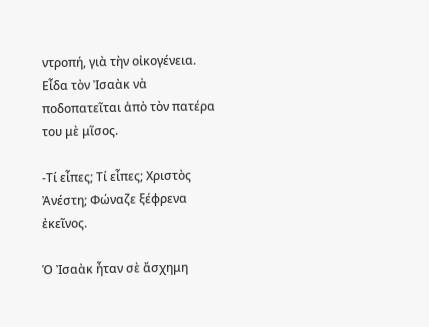ντροπή, γιὰ τὴν οἰκογένεια. Εἶδα τὸν Ἰσαὰκ νὰ ποδοπατεῖται ἀπὸ τὸν πατέρα του μὲ μῖσος.

-Τί εἶπες; Τί εἶπες; Χριστὸς Ἀνέστη; Φώναζε ξέφρενα ἐκεῖνος.

Ὁ Ἰσαὰκ ἦταν σὲ ἄσχημη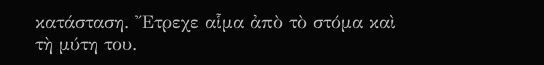κατάσταση. Ἔτρεχε αἷμα ἀπὸ τὸ στόμα καὶ τὴ μύτη του.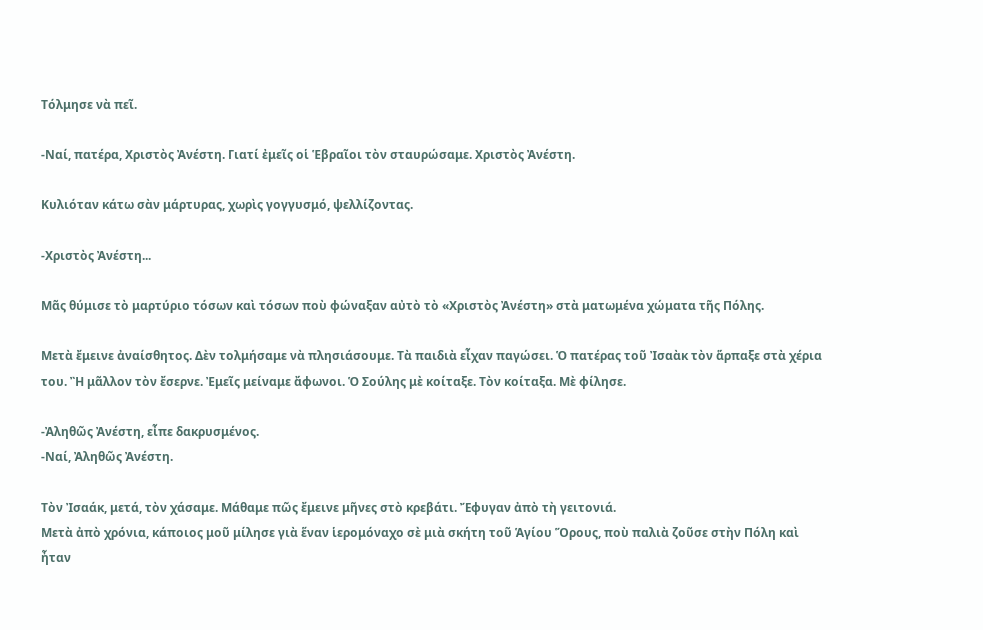Τόλμησε νὰ πεῖ.

-Ναί, πατέρα, Χριστὸς Ἀνέστη. Γιατί ἐμεῖς οἱ Ἑβραῖοι τὸν σταυρώσαμε. Χριστὸς Ἀνέστη.

Κυλιόταν κάτω σὰν μάρτυρας, χωρὶς γογγυσμό, ψελλίζοντας.

-Χριστὸς Ἀνέστη...

Μᾶς θύμισε τὸ μαρτύριο τόσων καὶ τόσων ποὺ φώναξαν αὐτὸ τὸ «Χριστὸς Ἀνέστη» στὰ ματωμένα χώματα τῆς Πόλης.

Μετὰ ἔμεινε ἀναίσθητος. Δὲν τολμήσαμε νὰ πλησιάσουμε. Τὰ παιδιὰ εἶχαν παγώσει. Ὁ πατέρας τοῦ Ἰσαὰκ τὸν ἅρπαξε στὰ χέρια του. Ἢ μᾶλλον τὸν ἔσερνε. Ἐμεῖς μείναμε ἄφωνοι. Ὁ Σούλης μὲ κοίταξε. Τὸν κοίταξα. Μὲ φίλησε.

-Ἀληθῶς Ἀνέστη, εἶπε δακρυσμένος.
-Ναί, Ἀληθῶς Ἀνέστη.

Τὸν Ἰσαάκ, μετά, τὸν χάσαμε. Μάθαμε πῶς ἔμεινε μῆνες στὸ κρεβάτι. Ἔφυγαν ἀπὸ τὴ γειτονιά.
Μετὰ ἀπὸ χρόνια, κάποιος μοῦ μίλησε γιὰ ἕναν ἱερομόναχο σὲ μιὰ σκήτη τοῦ Ἁγίου Ὅρους, ποὺ παλιὰ ζοῦσε στὴν Πόλη καὶ ἦταν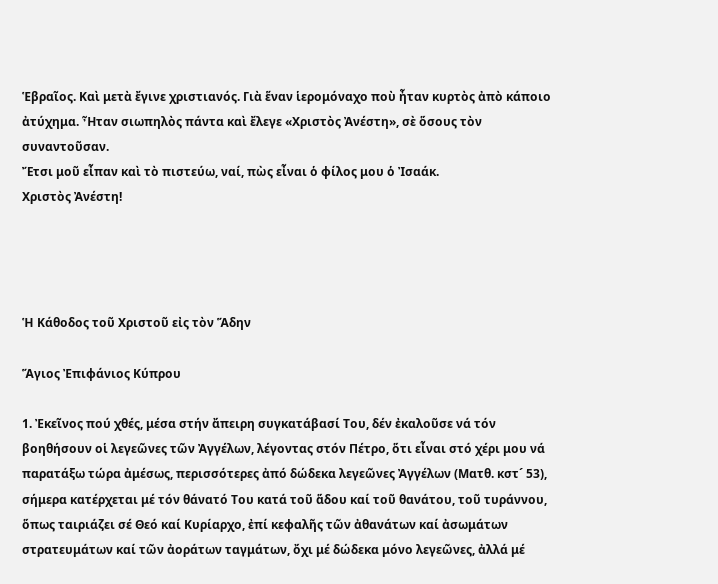Ἑβραῖος. Καὶ μετὰ ἔγινε χριστιανός. Γιὰ ἕναν ἱερομόναχο ποὺ ἦταν κυρτὸς ἀπὸ κάποιο ἀτύχημα. Ἦταν σιωπηλὸς πάντα καὶ ἔλεγε «Χριστὸς Ἀνέστη», σὲ ὅσους τὸν συναντοῦσαν.
Ἔτσι μοῦ εἶπαν καὶ τὸ πιστεύω, ναί, πὼς εἶναι ὁ φίλος μου ὁ Ἰσαάκ.
Χριστὸς Ἀνέστη!




Ἡ Κάθοδος τοῦ Χριστοῦ εἰς τὸν Ἅδην

Ἅγιος Ἐπιφάνιος Κύπρου

1. Ἐκεῖνος πού χθές, μέσα στήν ἄπειρη συγκατάβασί Του, δέν ἐκαλοῦσε νά τόν βοηθήσουν οἱ λεγεῶνες τῶν Ἀγγέλων, λέγοντας στόν Πέτρο, ὅτι εἶναι στό χέρι μου νά παρατάξω τώρα ἀμέσως, περισσότερες ἀπό δώδεκα λεγεῶνες Ἀγγέλων (Ματθ. κστ´ 53), σήμερα κατέρχεται μέ τόν θάνατό Του κατά τοῦ ἅδου καί τοῦ θανάτου, τοῦ τυράννου, ὅπως ταιριάζει σέ Θεό καί Κυρίαρχο, ἐπί κεφαλῆς τῶν ἀθανάτων καί ἀσωμάτων στρατευμάτων καί τῶν ἀοράτων ταγμάτων, ὄχι μέ δώδεκα μόνο λεγεῶνες, ἀλλά μέ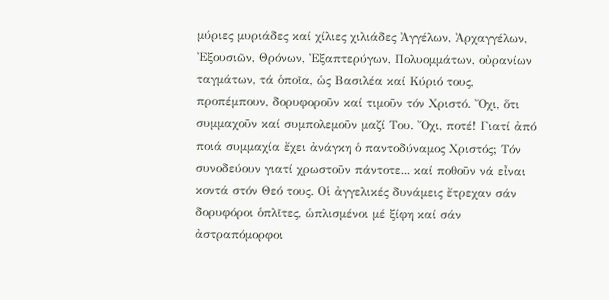μύριες μυριάδες καί χίλιες χιλιάδες Ἀγγέλων, Ἀρχαγγέλων, Ἐξουσιῶν, Θρόνων, Ἐξαπτερύγων, Πολυομμάτων, οὐρανίων ταγμάτων, τά ὁποῖα, ὡς Βασιλέα καί Κύριό τους, προπέμπουν, δορυφοροῦν καί τιμοῦν τόν Χριστό. Ὄχι, ὅτι συμμαχοῦν καί συμπολεμοῦν μαζί Του. Ὄχι, ποτέ! Γιατί ἀπό ποιά συμμαχία ἔχει ἀνάγκη ὁ παντοδύναμος Χριστός; Τόν συνοδεύουν γιατί χρωστοῦν πάντοτε... καί ποθοῦν νά εἶναι κοντά στόν Θεό τους. Οἱ ἀγγελικές δυνάμεις ἔτρεχαν σάν δορυφόροι ὁπλῖτες, ὡπλισμένοι μέ ξίφη καί σάν ἀστραπόμορφοι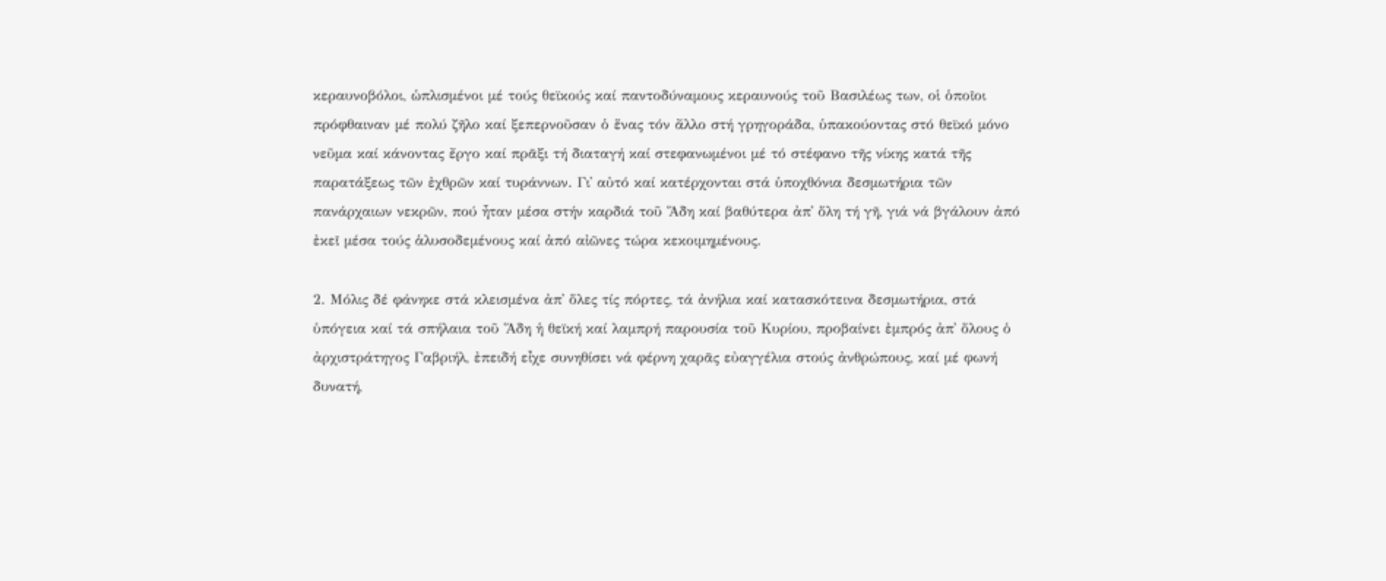κεραυνοβόλοι, ὡπλισμένοι μέ τούς θεϊκούς καί παντοδύναμους κεραυνούς τοῦ Βασιλέως των, οἱ ὁποῖοι πρόφθαιναν μέ πολύ ζῆλο καί ξεπερνοῦσαν ὁ ἕνας τόν ἄλλο στή γρηγοράδα, ὑπακούοντας στό θεϊκό μόνο νεῦμα καί κάνοντας ἔργο καί πρᾶξι τή διαταγή καί στεφανωμένοι μέ τό στέφανο τῆς νίκης κατά τῆς παρατάξεως τῶν ἐχθρῶν καί τυράννων. Γι᾿ αὐτό καί κατέρχονται στά ὑποχθόνια δεσμωτήρια τῶν πανάρχαιων νεκρῶν, πού ἦταν μέσα στήν καρδιά τοῦ Ἅδη καί βαθύτερα ἀπ᾿ ὅλη τή γῆ, γιά νά βγάλουν ἀπό ἐκεῖ μέσα τούς ἁλυσοδεμένους καί ἀπό αἰῶνες τώρα κεκοιμημένους.

2. Μόλις δέ φάνηκε στά κλεισμένα ἀπ᾿ ὅλες τίς πόρτες, τά ἀνήλια καί κατασκότεινα δεσμωτήρια, στά ὑπόγεια καί τά σπήλαια τοῦ Ἅδη ἡ θεϊκή καί λαμπρή παρουσία τοῦ Κυρίου, προβαίνει ἐμπρός ἀπ᾿ ὅλους ὁ ἀρχιστράτηγος Γαβριήλ, ἐπειδή εἶχε συνηθίσει νά φέρνη χαρᾶς εὐαγγέλια στούς ἀνθρώπους, καί μέ φωνή δυνατή,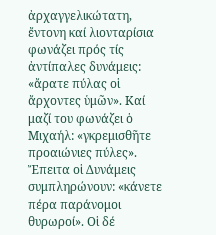ἀρχαγγελικώτατη, ἔντονη καί λιονταρίσια φωνάζει πρός τίς ἀντίπαλες δυνάμεις: «ἄρατε πύλας οἱ ἄρχοντες ὑμῶν». Καί μαζί του φωνάζει ὁ Μιχαήλ: «γκρεμισθῆτε προαιώνιες πύλες». Ἔπειτα οἱ Δυνάμεις συμπληρώνουν: «κάνετε πέρα παράνομοι θυρωροί». Οἱ δέ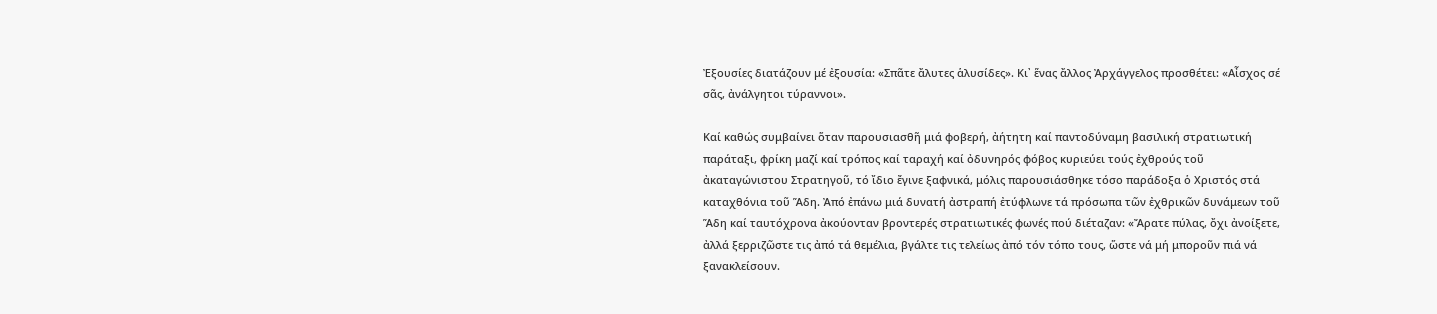Ἐξουσίες διατάζουν μέ ἐξουσία: «Σπᾶτε ἄλυτες ἁλυσίδες». Κι᾿ ἕνας ἄλλος Ἀρχάγγελος προσθέτει: «Αἶσχος σέ σᾶς, ἀνάλγητοι τύραννοι».

Καί καθώς συμβαίνει ὅταν παρουσιασθῆ μιά φοβερή, ἀήτητη καί παντοδύναμη βασιλική στρατιωτική παράταξι, φρίκη μαζί καί τρόπος καί ταραχή καί ὀδυνηρός φόβος κυριεύει τούς ἐχθρούς τοῦ ἀκαταγώνιστου Στρατηγοῦ, τό ἴδιο ἔγινε ξαφνικά, μόλις παρουσιάσθηκε τόσο παράδοξα ὁ Χριστός στά καταχθόνια τοῦ Ἅδη. Ἀπό ἐπάνω μιά δυνατή ἀστραπή ἐτύφλωνε τά πρόσωπα τῶν ἐχθρικῶν δυνάμεων τοῦ Ἅδη καί ταυτόχρονα ἀκούονταν βροντερές στρατιωτικές φωνές πού διέταζαν: «Ἄρατε πύλας, ὄχι ἀνοίξετε, ἀλλά ξερριζῶστε τις ἀπό τά θεμέλια, βγάλτε τις τελείως ἀπό τόν τόπο τους, ὥστε νά μή μποροῦν πιά νά ξανακλείσουν.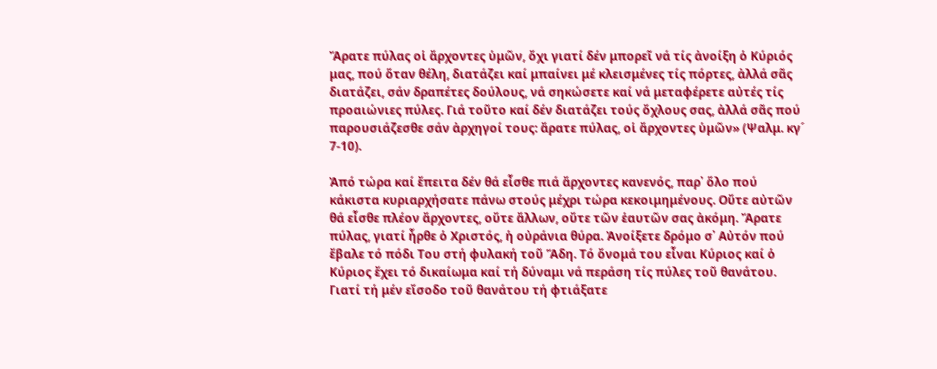Ἄρατε πύλας οἱ ἄρχοντες ὑμῶν, ὄχι γιατί δέν μπορεῖ νά τίς ἀνοίξη ὁ Κύριός μας, πού ὅταν θέλη, διατάζει καί μπαίνει μέ κλεισμένες τίς πόρτες, ἀλλά σᾶς διατάζει, σάν δραπέτες δούλους, νά σηκώσετε καί νά μεταφέρετε αὐτές τίς προαιώνιες πύλες. Γιά τοῦτο καί δέν διατάζει τούς ὄχλους σας, ἀλλά σᾶς πού παρουσιάζεσθε σάν ἀρχηγοί τους: ἄρατε πύλας, οἱ ἄρχοντες ὑμῶν» (Ψαλμ. κγ´ 7-10).

Ἀπό τώρα καί ἔπειτα δέν θά εἶσθε πιά ἄρχοντες κανενός, παρ᾿ ὅλο πού κάκιστα κυριαρχήσατε πάνω στούς μέχρι τώρα κεκοιμημένους. Οὔτε αὐτῶν θά εἶσθε πλέον ἄρχοντες, οὔτε ἄλλων, οὔτε τῶν ἑαυτῶν σας ἀκόμη. Ἄρατε πύλας, γιατί ἦρθε ὁ Χριστός, ἡ οὐράνια θύρα. Ἀνοίξετε δρόμο σ᾿ Αὐτόν πού ἔβαλε τό πόδι Του στή φυλακή τοῦ Ἅδη. Τό ὄνομά του εἶναι Κύριος καί ὁ Κύριος ἔχει τό δικαίωμα καί τή δύναμι νά περάση τίς πύλες τοῦ θανάτου. Γιατί τή μέν εἴσοδο τοῦ θανάτου τή φτιάξατε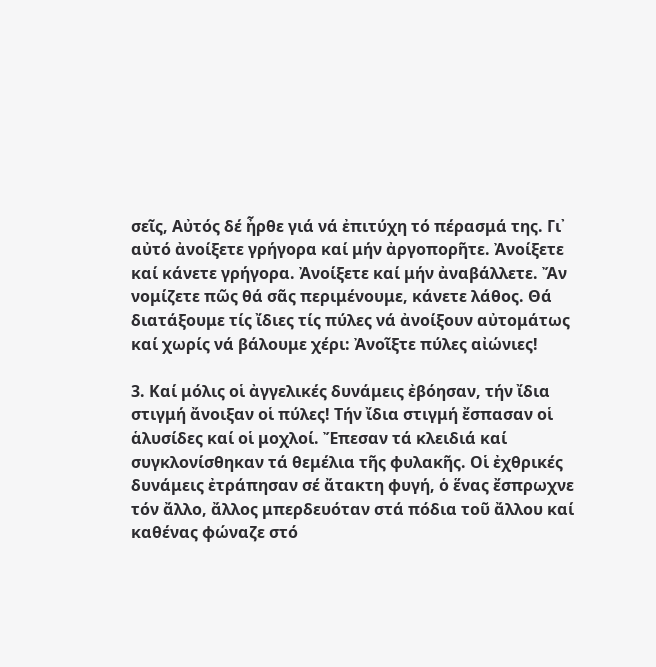σεῖς, Αὐτός δέ ἦρθε γιά νά ἐπιτύχη τό πέρασμά της. Γι᾿ αὐτό ἀνοίξετε γρήγορα καί μήν ἀργοπορῆτε. Ἀνοίξετε καί κάνετε γρήγορα. Ἀνοίξετε καί μήν ἀναβάλλετε. Ἄν νομίζετε πῶς θά σᾶς περιμένουμε, κάνετε λάθος. Θά διατάξουμε τίς ἴδιες τίς πύλες νά ἀνοίξουν αὐτομάτως καί χωρίς νά βάλουμε χέρι: Ἀνοῖξτε πύλες αἰώνιες!

3. Καί μόλις οἱ ἀγγελικές δυνάμεις ἐβόησαν, τήν ἴδια στιγμή ἄνοιξαν οἱ πύλες! Τήν ἴδια στιγμή ἔσπασαν οἱ ἁλυσίδες καί οἱ μοχλοί. Ἔπεσαν τά κλειδιά καί συγκλονίσθηκαν τά θεμέλια τῆς φυλακῆς. Οἱ ἐχθρικές δυνάμεις ἐτράπησαν σέ ἄτακτη φυγή, ὁ ἕνας ἔσπρωχνε τόν ἄλλο, ἄλλος μπερδευόταν στά πόδια τοῦ ἄλλου καί καθένας φώναζε στό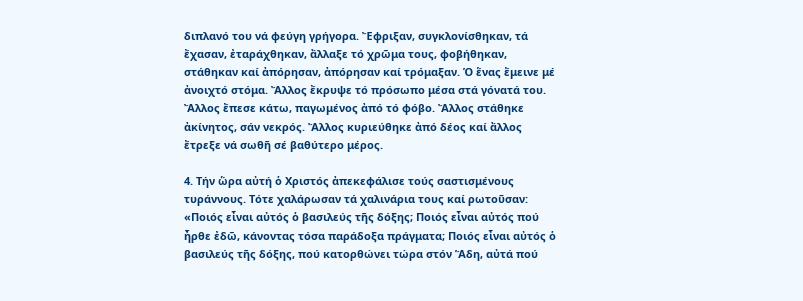διπλανό του νά φεύγη γρήγορα. Ἔφριξαν, συγκλονίσθηκαν, τά ἔχασαν, ἐταράχθηκαν, ἄλλαξε τό χρῶμα τους, φοβήθηκαν, στάθηκαν καί ἀπόρησαν, ἀπόρησαν καί τρόμαξαν. Ὁ ἕνας ἔμεινε μέ ἀνοιχτό στόμα. Ἄλλος ἔκρυψε τό πρόσωπο μέσα στά γόνατά του. Ἄλλος ἔπεσε κάτω, παγωμένος ἀπό τό φόβο. Ἄλλος στάθηκε ἀκίνητος, σάν νεκρός. Ἄλλος κυριεύθηκε ἀπό δέος καί ἄλλος ἔτρεξε νά σωθῆ σέ βαθύτερο μέρος.

4. Τήν ὥρα αὐτή ὁ Χριστός ἀπεκεφάλισε τούς σαστισμένους τυράννους. Τότε χαλάρωσαν τά χαλινάρια τους καί ρωτοῦσαν: «Ποιός εἶναι αὐτός ὁ βασιλεύς τῆς δόξης; Ποιός εἶναι αὐτός πού ἦρθε ἐδῶ, κάνοντας τόσα παράδοξα πράγματα; Ποιός εἶναι αὐτός ὁ βασιλεύς τῆς δόξης, πού κατορθώνει τώρα στόν Ἅδη, αὐτά πού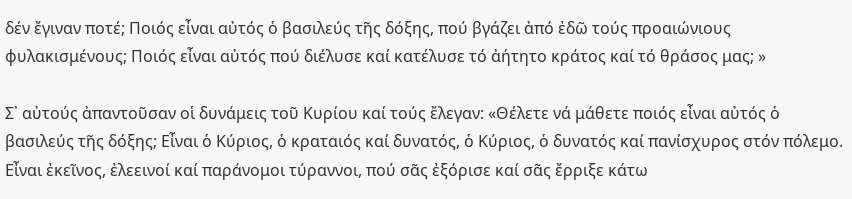δέν ἔγιναν ποτέ; Ποιός εἶναι αὐτός ὁ βασιλεύς τῆς δόξης, πού βγάζει ἀπό ἐδῶ τούς προαιώνιους φυλακισμένους; Ποιός εἶναι αὐτός πού διέλυσε καί κατέλυσε τό ἀήτητο κράτος καί τό θράσος μας; »

Σ᾿ αὐτούς ἀπαντοῦσαν οἱ δυνάμεις τοῦ Κυρίου καί τούς ἔλεγαν: «Θέλετε νά μάθετε ποιός εἶναι αὐτός ὁ βασιλεύς τῆς δόξης; Εἶναι ὁ Κύριος, ὁ κραταιός καί δυνατός, ὁ Κύριος, ὁ δυνατός καί πανίσχυρος στόν πόλεμο. Εἶναι ἐκεῖνος, ἐλεεινοί καί παράνομοι τύραννοι, πού σᾶς ἐξόρισε καί σᾶς ἔρριξε κάτω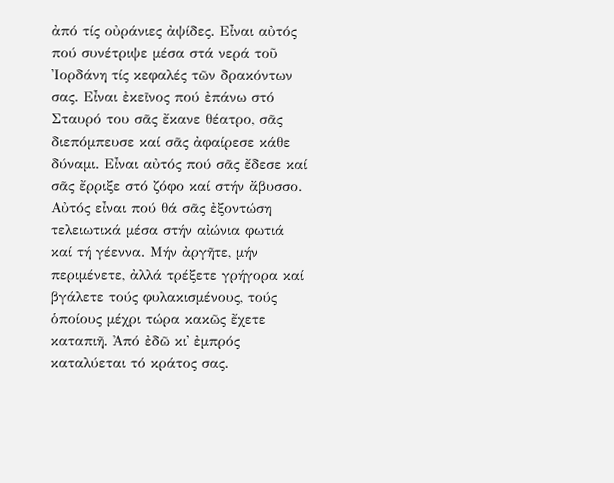ἀπό τίς οὐράνιες ἀψίδες. Εἶναι αὐτός πού συνέτριψε μέσα στά νερά τοῦ Ἰορδάνη τίς κεφαλές τῶν δρακόντων σας. Εἶναι ἐκεῖνος πού ἐπάνω στό Σταυρό του σᾶς ἔκανε θέατρο, σᾶς διεπόμπευσε καί σᾶς ἀφαίρεσε κάθε δύναμι. Εἶναι αὐτός πού σᾶς ἔδεσε καί σᾶς ἔρριξε στό ζόφο καί στήν ἄβυσσο. Αὐτός εἶναι πού θά σᾶς ἐξοντώση τελειωτικά μέσα στήν αἰώνια φωτιά καί τή γέεννα. Μήν ἀργῆτε, μήν περιμένετε, ἀλλά τρέξετε γρήγορα καί βγάλετε τούς φυλακισμένους, τούς ὁποίους μέχρι τώρα κακῶς ἔχετε καταπιῆ. Ἀπό ἐδῶ κι᾿ ἐμπρός καταλύεται τό κράτος σας.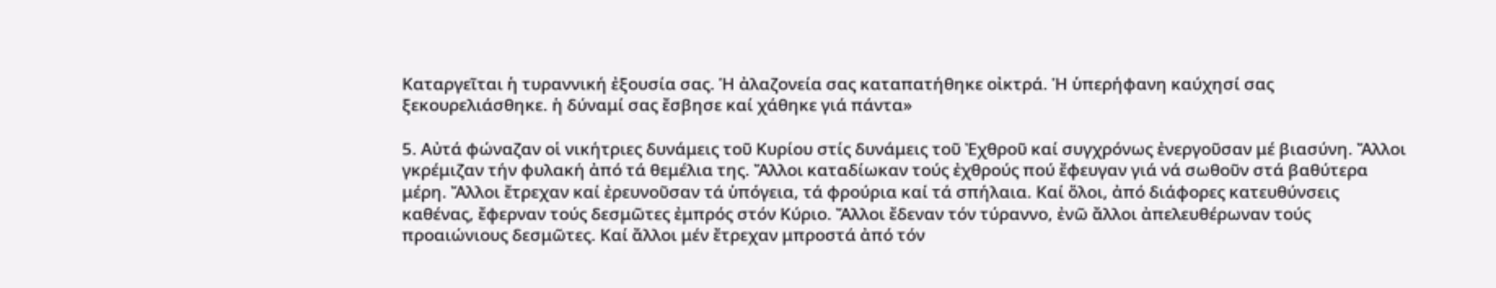Καταργεῖται ἡ τυραννική ἐξουσία σας. Ἡ ἀλαζονεία σας καταπατήθηκε οἰκτρά. Ἡ ὑπερήφανη καύχησί σας ξεκουρελιάσθηκε. ἡ δύναμί σας ἔσβησε καί χάθηκε γιά πάντα»

5. Αὐτά φώναζαν οἱ νικήτριες δυνάμεις τοῦ Κυρίου στίς δυνάμεις τοῦ Ἐχθροῦ καί συγχρόνως ἐνεργοῦσαν μέ βιασύνη. Ἄλλοι γκρέμιζαν τήν φυλακή ἀπό τά θεμέλια της. Ἄλλοι καταδίωκαν τούς ἐχθρούς πού ἔφευγαν γιά νά σωθοῦν στά βαθύτερα μέρη. Ἄλλοι ἔτρεχαν καί ἐρευνοῦσαν τά ὑπόγεια, τά φρούρια καί τά σπήλαια. Καί ὅλοι, ἀπό διάφορες κατευθύνσεις καθένας, ἔφερναν τούς δεσμῶτες ἐμπρός στόν Κύριο. Ἄλλοι ἔδεναν τόν τύραννο, ἐνῶ ἄλλοι ἀπελευθέρωναν τούς προαιώνιους δεσμῶτες. Καί ἄλλοι μέν ἔτρεχαν μπροστά ἀπό τόν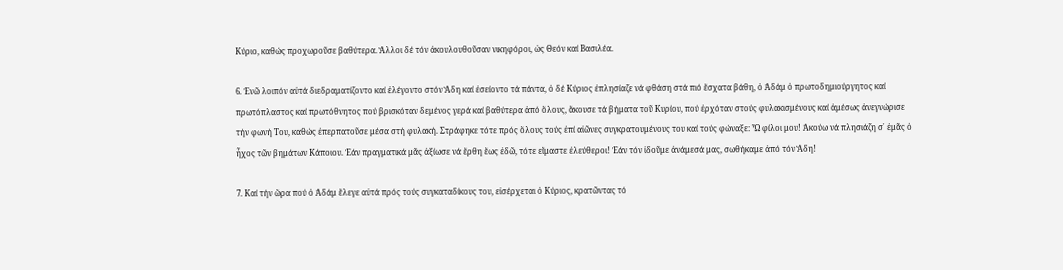Κύριο, καθώς προχωροῦσε βαθύτερα. Ἄλλοι δέ τόν ἀκουλουθοῦσαν νικηφόροι, ὡς Θεόν καί Βασιλέα.

6. Ἐνῶ λοιπόν αὐτά διεδραματίζοντο καί ἐλέγοντο στόν Ἅδη καί ἐσείοντο τά πάντα, ὁ δέ Κύριος ἐπλησίαζε νά φθάση στά πιό ἔσχατα βάθη, ὁ Ἀδάμ ὁ πρωτοδημιούργητος καί πρωτόπλαστος καί πρωτόθνητος πού βρισκόταν δεμένος γερά καί βαθύτερα ἀπό ὅλους, ἄκουσε τά βήματα τοῦ Κυρίου, πού ἐρχόταν στούς φυλακισμένους καί ἀμέσως ἀνεγνώρισε τήν φωνή Του, καθώς ἐπερπατοῦσε μέσα στή φυλακή. Στράφηκε τότε πρός ὅλους τούς ἐπί αἰῶνες συγκρατουμένους του καί τούς φώναξε: Ὦ φίλοι μου! Ἀκούω νά πλησιάζη σ᾿ ἐμᾶς ὁ ἦχος τῶν βημάτων Κάποιου. Ἐάν πραγματικά μᾶς ἀξίωσε νά ἔρθη ἕως ἐδῶ, τότε εἴμαστε ἐλεύθεροι! Ἐάν τόν ἰδοῦμε ἀνάμεσά μας, σωθήκαμε ἀπό τόν Ἅδη!

7. Καί τήν ὥρα πού ὁ Ἀδάμ ἔλεγε αὐτά πρός τούς συγκαταδίκους του, εἰσέρχεται ὁ Κύριος, κρατῶντας τό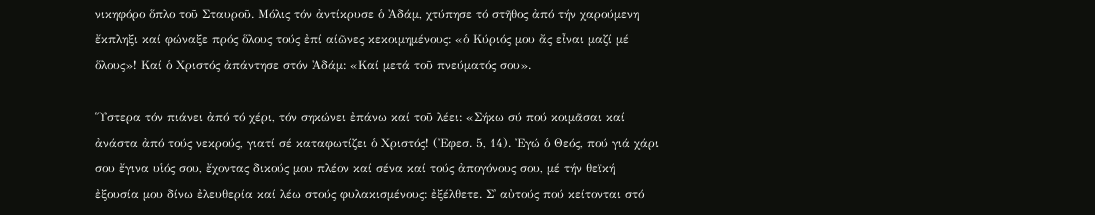νικηφόρο ὅπλο τοῦ Σταυροῦ. Μόλις τόν ἀντίκρυσε ὁ Ἀδάμ, χτύπησε τό στῆθος ἀπό τήν χαρούμενη ἔκπληξι καί φώναξε πρός ὅλους τούς ἐπί αίῶνες κεκοιμημένους: «ὁ Κύριός μου ἄς εἶναι μαζί μέ ὅλους»! Καί ὁ Χριστός ἀπάντησε στόν Ἀδάμ: «Καί μετά τοῦ πνεύματός σου».

Ὕστερα τόν πιάνει ἀπό τό χέρι, τόν σηκώνει ἐπάνω καί τοῦ λέει: «Σήκω σύ πού κοιμᾶσαι καί ἀνάστα ἀπό τούς νεκρούς, γιατί σέ καταφωτίζει ὁ Χριστός! (Ἐφεσ. 5, 14). Ἐγώ ὁ Θεός, πού γιά χάρι σου ἔγινα υἱός σου, ἔχοντας δικούς μου πλέον καί σένα καί τούς ἀπογόνους σου, μέ τήν θεϊκή ἐξουσία μου δίνω ἐλευθερία καί λέω στούς φυλακισμένους: ἐξέλθετε. Σ᾿ αὐτούς πού κείτονται στό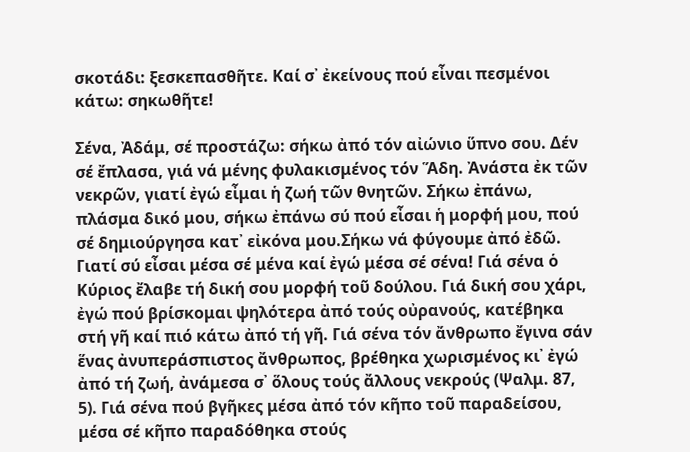σκοτάδι: ξεσκεπασθῆτε. Καί σ᾿ ἐκείνους πού εἶναι πεσμένοι κάτω: σηκωθῆτε!

Σένα, Ἀδάμ, σέ προστάζω: σήκω ἀπό τόν αἰώνιο ὕπνο σου. Δέν σέ ἔπλασα, γιά νά μένης φυλακισμένος τόν Ἅδη. Ἀνάστα ἐκ τῶν νεκρῶν, γιατί ἐγώ εἶμαι ἡ ζωή τῶν θνητῶν. Σήκω ἐπάνω, πλάσμα δικό μου, σήκω ἐπάνω σύ πού εἶσαι ἡ μορφή μου, πού σέ δημιούργησα κατ᾿ εἰκόνα μου.Σήκω νά φύγουμε ἀπό ἐδῶ. Γιατί σύ εἶσαι μέσα σέ μένα καί ἐγώ μέσα σέ σένα! Γιά σένα ὁ Κύριος ἔλαβε τή δική σου μορφή τοῦ δούλου. Γιά δική σου χάρι, ἐγώ πού βρίσκομαι ψηλότερα ἀπό τούς οὐρανούς, κατέβηκα στή γῆ καί πιό κάτω ἀπό τή γῆ. Γιά σένα τόν ἄνθρωπο ἔγινα σάν ἕνας ἀνυπεράσπιστος ἄνθρωπος, βρέθηκα χωρισμένος κι᾿ ἐγώ ἀπό τή ζωή, ἀνάμεσα σ᾿ ὅλους τούς ἄλλους νεκρούς (Ψαλμ. 87, 5). Γιά σένα πού βγῆκες μέσα ἀπό τόν κῆπο τοῦ παραδείσου, μέσα σέ κῆπο παραδόθηκα στούς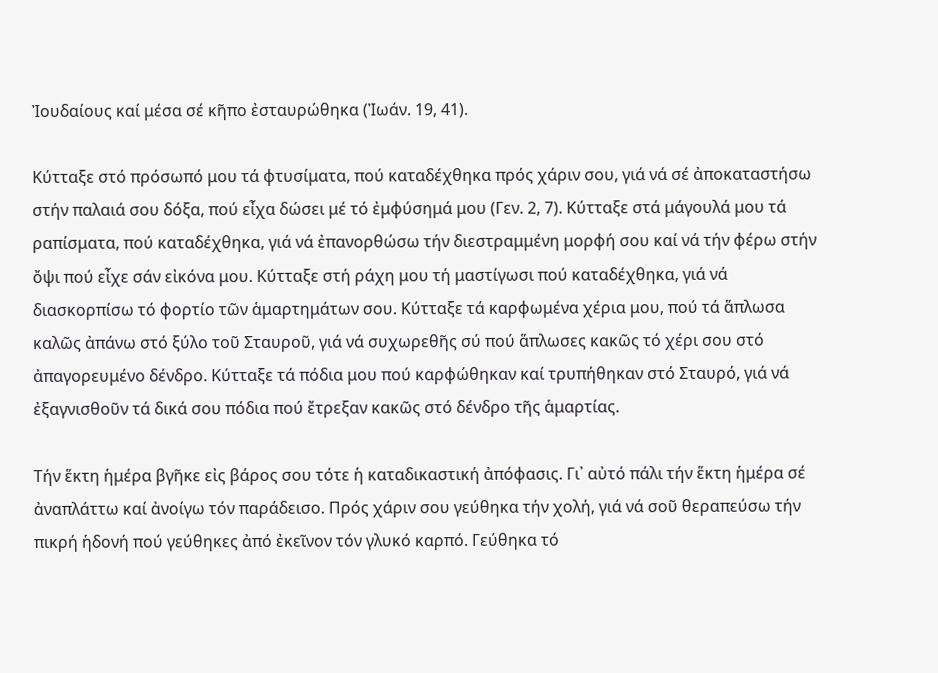Ἰουδαίους καί μέσα σέ κῆπο ἐσταυρώθηκα (Ἰωάν. 19, 41).

Κύτταξε στό πρόσωπό μου τά φτυσίματα, πού καταδέχθηκα πρός χάριν σου, γιά νά σέ ἀποκαταστήσω στήν παλαιά σου δόξα, πού εἶχα δώσει μέ τό ἐμφύσημά μου (Γεν. 2, 7). Κύτταξε στά μάγουλά μου τά ραπίσματα, πού καταδέχθηκα, γιά νά ἐπανορθώσω τήν διεστραμμένη μορφή σου καί νά τήν φέρω στήν ὄψι πού εἶχε σάν εἰκόνα μου. Κύτταξε στή ράχη μου τή μαστίγωσι πού καταδέχθηκα, γιά νά διασκορπίσω τό φορτίο τῶν ἁμαρτημάτων σου. Κύτταξε τά καρφωμένα χέρια μου, πού τά ἅπλωσα καλῶς ἀπάνω στό ξύλο τοῦ Σταυροῦ, γιά νά συχωρεθῆς σύ πού ἅπλωσες κακῶς τό χέρι σου στό ἀπαγορευμένο δένδρο. Κύτταξε τά πόδια μου πού καρφώθηκαν καί τρυπήθηκαν στό Σταυρό, γιά νά ἐξαγνισθοῦν τά δικά σου πόδια πού ἔτρεξαν κακῶς στό δένδρο τῆς ἁμαρτίας.

Τήν ἕκτη ἡμέρα βγῆκε εἰς βάρος σου τότε ἡ καταδικαστική ἀπόφασις. Γι᾿ αὐτό πάλι τήν ἕκτη ἡμέρα σέ ἀναπλάττω καί ἀνοίγω τόν παράδεισο. Πρός χάριν σου γεύθηκα τήν χολή, γιά νά σοῦ θεραπεύσω τήν πικρή ἡδονή πού γεύθηκες ἀπό ἐκεῖνον τόν γλυκό καρπό. Γεύθηκα τό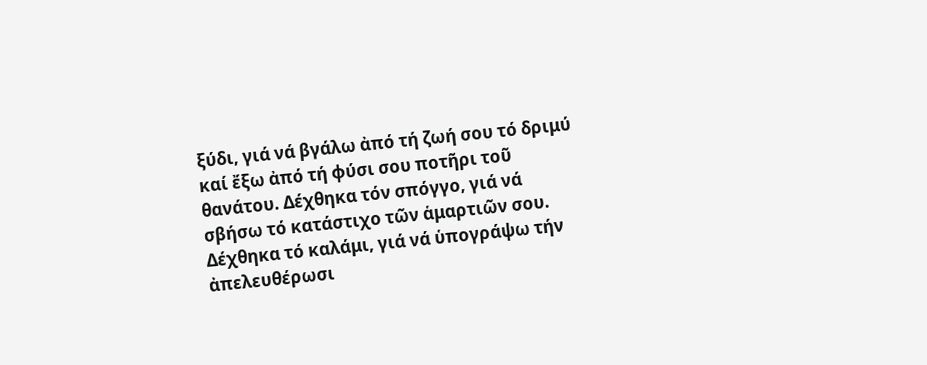ξύδι, γιά νά βγάλω ἀπό τή ζωή σου τό δριμύ καί ἔξω ἀπό τή φύσι σου ποτῆρι τοῦ θανάτου. Δέχθηκα τόν σπόγγο, γιά νά σβήσω τό κατάστιχο τῶν ἁμαρτιῶν σου. Δέχθηκα τό καλάμι, γιά νά ὑπογράψω τήν ἀπελευθέρωσι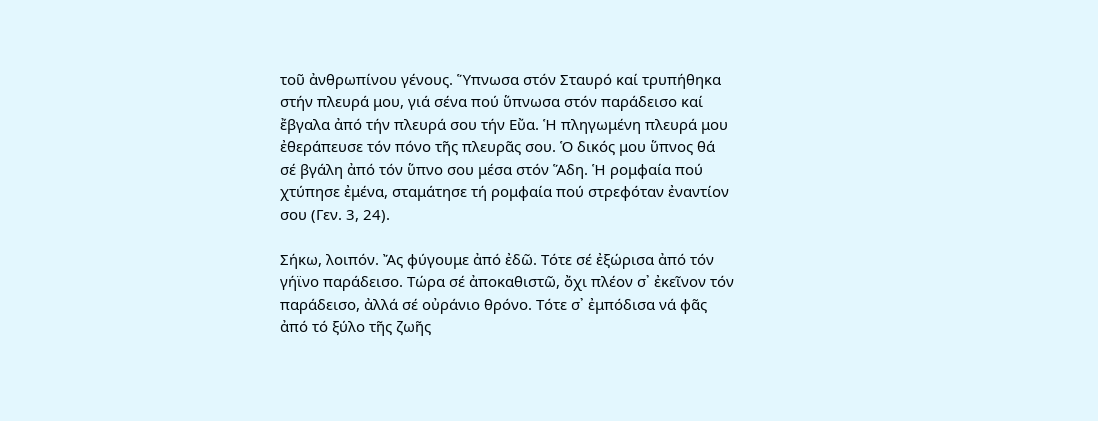τοῦ ἀνθρωπίνου γένους. Ὕπνωσα στόν Σταυρό καί τρυπήθηκα στήν πλευρά μου, γιά σένα πού ὕπνωσα στόν παράδεισο καί ἔβγαλα ἀπό τήν πλευρά σου τήν Εὔα. Ἡ πληγωμένη πλευρά μου ἐθεράπευσε τόν πόνο τῆς πλευρᾶς σου. Ὁ δικός μου ὕπνος θά σέ βγάλη ἀπό τόν ὕπνο σου μέσα στόν Ἅδη. Ἡ ρομφαία πού χτύπησε ἐμένα, σταμάτησε τή ρομφαία πού στρεφόταν ἐναντίον σου (Γεν. 3, 24).

Σήκω, λοιπόν. Ἄς φύγουμε ἀπό ἐδῶ. Τότε σέ ἐξώρισα ἀπό τόν γήϊνο παράδεισο. Τώρα σέ ἀποκαθιστῶ, ὄχι πλέον σ᾿ ἐκεῖνον τόν παράδεισο, ἀλλά σέ οὐράνιο θρόνο. Τότε σ᾿ ἐμπόδισα νά φᾶς ἀπό τό ξύλο τῆς ζωῆς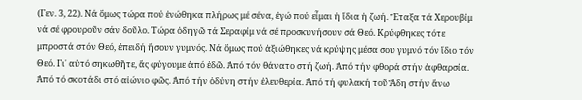(Γεν. 3, 22). Νά ὅμως τώρα πού ἑνώθηκα πλήρως μέ σένα, ἐγώ πού εἶμαι ἡ ἴδια ἡ ζωή. Ἔταξα τά Χερουβίμ νά σέ φρουροῦν σάν δοῦλο. Τώρα ὁδηγῶ τά Σεραφίμ νά σέ προσκυνήσουν σά Θεό. Κρύφθηκες τότε μπροστά στόν Θεό, ἐπειδή ἤσουν γυμνός. Νά ὅμως πού ἀξιώθηκες νά κρύψης μέσα σου γυμνό τόν ἴδιο τόν Θεό. Γι᾿ αὐτό σηκωθῆτε, ἄς φύγουμε ἀπό ἐδῶ. Ἀπό τόν θάνατο στή ζωή. Ἀπό τήν φθορά στήν ἀφθαρσία. Ἀπό τό σκοτάδι στό αἰώνιο φῶς. Ἀπό τήν ὀδύνη στήν ἐλευθερία. Ἀπό τή φυλακή τοῦ Ἅδη στήν ἄνω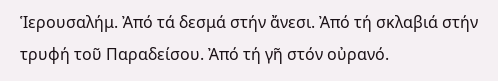Ἱερουσαλήμ. Ἀπό τά δεσμά στήν ἄνεσι. Ἀπό τή σκλαβιά στήν τρυφή τοῦ Παραδείσου. Ἀπό τή γῆ στόν οὐρανό.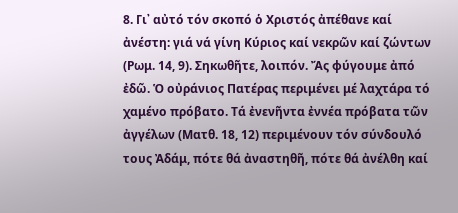8. Γι᾿ αὐτό τόν σκοπό ὁ Χριστός ἀπέθανε καί ἀνέστη: γιά νά γίνη Κύριος καί νεκρῶν καί ζώντων (Ρωμ. 14, 9). Σηκωθῆτε, λοιπόν. Ἄς φύγουμε ἀπό ἐδῶ. Ὁ οὐράνιος Πατέρας περιμένει μέ λαχτάρα τό χαμένο πρόβατο. Τά ἐνενῆντα ἐννέα πρόβατα τῶν ἀγγέλων (Ματθ. 18, 12) περιμένουν τόν σύνδουλό τους Ἀδάμ, πότε θά ἀναστηθῆ, πότε θά ἀνέλθη καί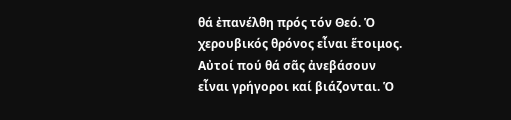θά ἐπανέλθη πρός τόν Θεό. Ὁ χερουβικός θρόνος εἶναι ἕτοιμος. Αὐτοί πού θά σᾶς ἀνεβάσουν εἶναι γρήγοροι καί βιάζονται. Ὁ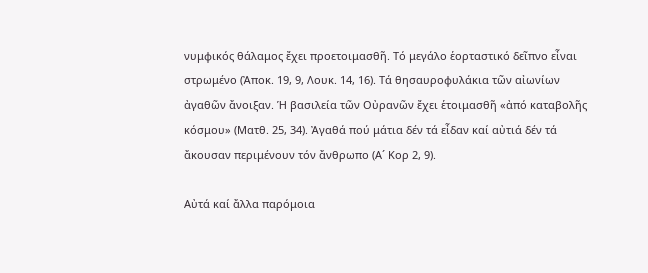νυμφικός θάλαμος ἔχει προετοιμασθῆ. Τό μεγάλο ἑορταστικό δεῖπνο εἶναι στρωμένο (Ἀποκ. 19, 9, Λουκ. 14, 16). Τά θησαυροφυλάκια τῶν αἰωνίων ἀγαθῶν ἄνοιξαν. Ἡ βασιλεία τῶν Οὐρανῶν ἔχει ἑτοιμασθῆ «ἀπό καταβολῆς κόσμου» (Ματθ. 25, 34). Ἀγαθά πού μάτια δέν τά εἶδαν καί αὐτιά δέν τά ἄκουσαν περιμένουν τόν ἄνθρωπο (Α´ Κορ 2, 9).

Αὐτά καί ἄλλα παρόμοια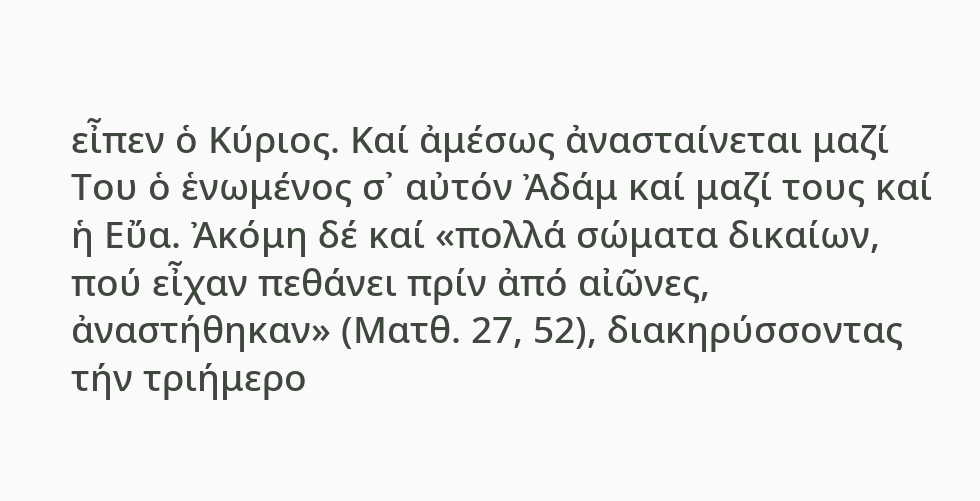εἶπεν ὁ Κύριος. Καί ἀμέσως ἀνασταίνεται μαζί Του ὁ ἑνωμένος σ᾿ αὐτόν Ἀδάμ καί μαζί τους καί ἡ Εὔα. Ἀκόμη δέ καί «πολλά σώματα δικαίων, πού εἶχαν πεθάνει πρίν ἀπό αἰῶνες, ἀναστήθηκαν» (Ματθ. 27, 52), διακηρύσσοντας τήν τριήμερο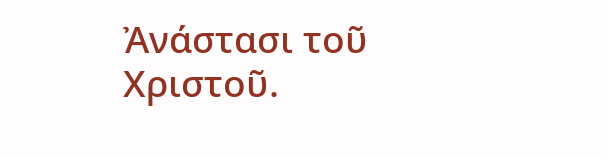Ἀνάστασι τοῦ Χριστοῦ.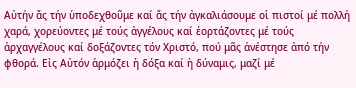Αὐτήν ἄς τήν ὑποδεχθοῦμε καί ἄς τήν ἀγκαλιάσουμε οἱ πιστοί μέ πολλή χαρά, χορεύοντες μέ τούς ἀγγέλους καί ἑορτάζοντες μέ τούς ἀρχαγγέλους καί δοξάζοντες τόν Χριστό, πού μᾶς ἀνέστησε ἀπό τήν φθορά. Εἰς Αὐτόν ἁρμόζει ἡ δόξα καί ἡ δύναμις, μαζί μέ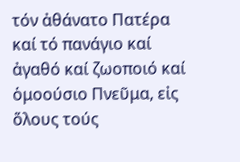τόν ἀθάνατο Πατέρα καί τό πανάγιο καί ἀγαθό καί ζωοποιό καί ὁμοούσιο Πνεῦμα, εἰς ὅλους τούς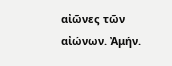αἰῶνες τῶν αἰώνων. Ἀμήν.